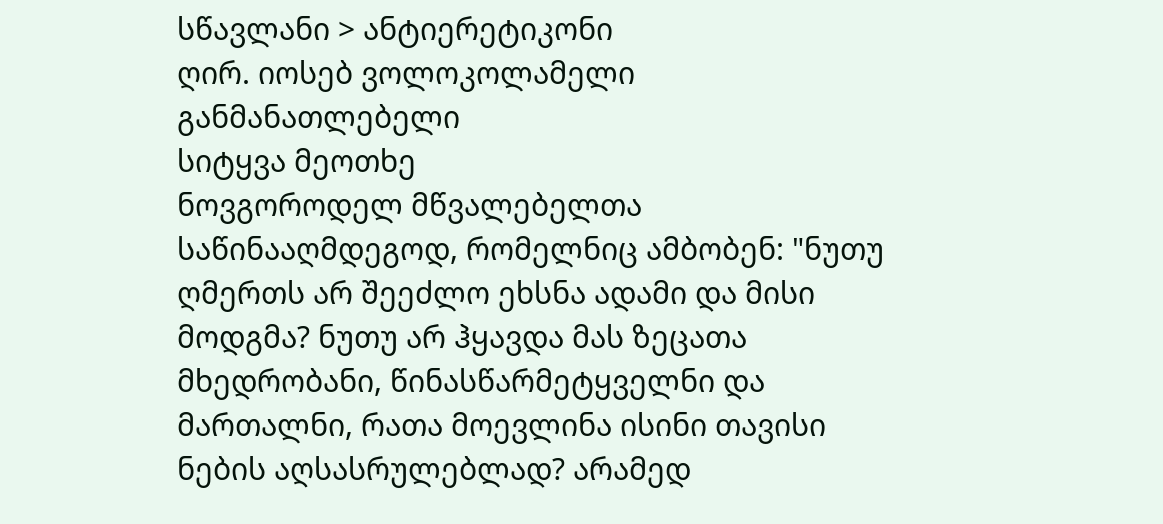სწავლანი > ანტიერეტიკონი
ღირ. იოსებ ვოლოკოლამელი
განმანათლებელი
სიტყვა მეოთხე
ნოვგოროდელ მწვალებელთა საწინააღმდეგოდ, რომელნიც ამბობენ: "ნუთუ ღმერთს არ შეეძლო ეხსნა ადამი და მისი მოდგმა? ნუთუ არ ჰყავდა მას ზეცათა მხედრობანი, წინასწარმეტყველნი და მართალნი, რათა მოევლინა ისინი თავისი ნების აღსასრულებლად? არამედ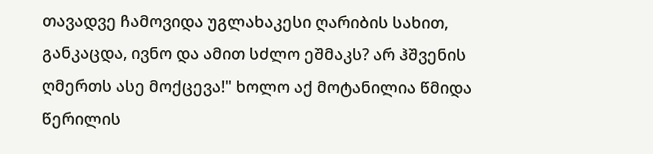თავადვე ჩამოვიდა უგლახაკესი ღარიბის სახით, განკაცდა, ივნო და ამით სძლო ეშმაკს? არ ჰშვენის ღმერთს ასე მოქცევა!" ხოლო აქ მოტანილია წმიდა წერილის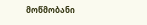მოწმობანი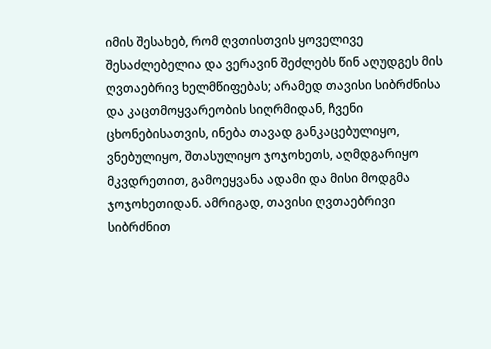იმის შესახებ, რომ ღვთისთვის ყოველივე შესაძლებელია და ვერავინ შეძლებს წინ აღუდგეს მის ღვთაებრივ ხელმწიფებას; არამედ თავისი სიბრძნისა და კაცთმოყვარეობის სიღრმიდან, ჩვენი ცხონებისათვის, ინება თავად განკაცებულიყო, ვნებულიყო, შთასულიყო ჯოჯოხეთს, აღმდგარიყო მკვდრეთით, გამოეყვანა ადამი და მისი მოდგმა ჯოჯოხეთიდან. ამრიგად, თავისი ღვთაებრივი სიბრძნით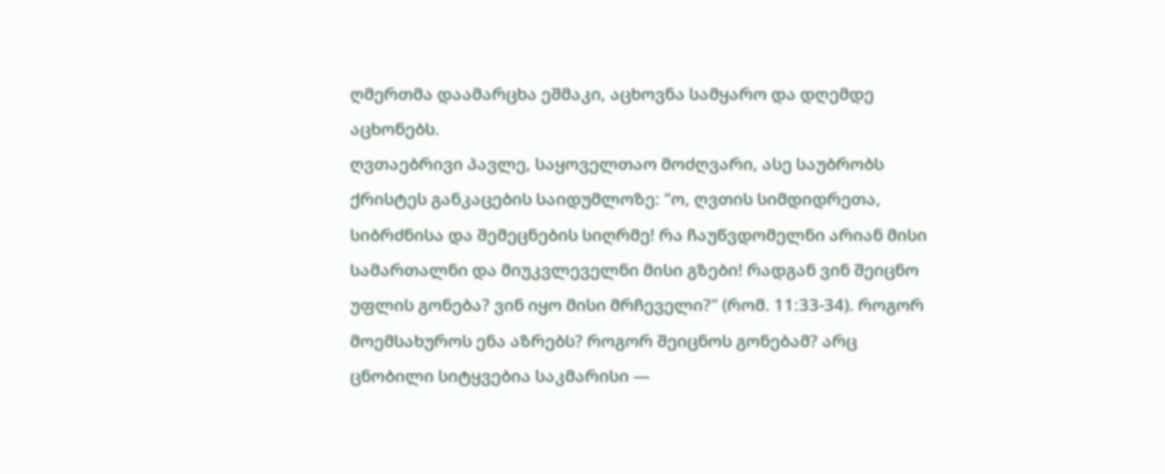ღმერთმა დაამარცხა ეშმაკი, აცხოვნა სამყარო და დღემდე აცხონებს.
ღვთაებრივი პავლე, საყოველთაო მოძღვარი, ასე საუბრობს ქრისტეს განკაცების საიდუმლოზე: "ო, ღვთის სიმდიდრეთა, სიბრძნისა და შემეცნების სიღრმე! რა ჩაუწვდომელნი არიან მისი სამართალნი და მიუკვლეველნი მისი გზები! რადგან ვინ შეიცნო უფლის გონება? ვინ იყო მისი მრჩეველი?" (რომ. 11:33-34). როგორ მოემსახუროს ენა აზრებს? როგორ შეიცნოს გონებამ? არც ცნობილი სიტყვებია საკმარისი —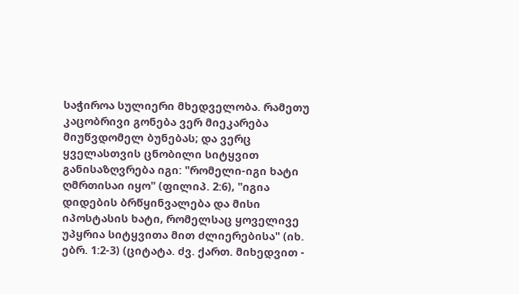საჭიროა სულიერი მხედველობა. რამეთუ კაცობრივი გონება ვერ მიეკარება მიუწვდომელ ბუნებას; და ვერც ყველასთვის ცნობილი სიტყვით განისაზღვრება იგი: "რომელი-იგი ხატი ღმრთისაი იყო" (ფილიპ. 2:6), "იგია დიდების ბრწყინვალება და მისი იპოსტასის ხატი, რომელსაც ყოველივე უპყრია სიტყვითა მით ძლიერებისა" (იხ. ებრ. 1:2-3) (ციტატა. ძვ. ქართ. მიხედვით -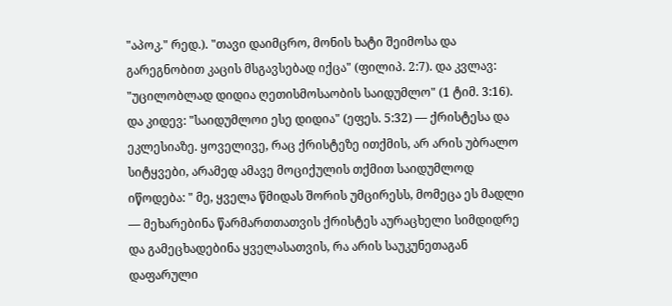"აპოკ." რედ.). "თავი დაიმცრო, მონის ხატი შეიმოსა და გარეგნობით კაცის მსგავსებად იქცა" (ფილიპ. 2:7). და კვლავ: "უცილობლად დიდია ღეთისმოსაობის საიდუმლო" (1 ტიმ. 3:16). და კიდევ: "საიდუმლოი ესე დიდია" (ეფეს. 5:32) — ქრისტესა და ეკლესიაზე. ყოველივე, რაც ქრისტეზე ითქმის, არ არის უბრალო სიტყვები, არამედ ამავე მოციქულის თქმით საიდუმლოდ იწოდება: " მე, ყველა წმიდას შორის უმცირესს, მომეცა ეს მადლი — მეხარებინა წარმართთათვის ქრისტეს აურაცხელი სიმდიდრე და გამეცხადებინა ყველასათვის, რა არის საუკუნეთაგან დაფარული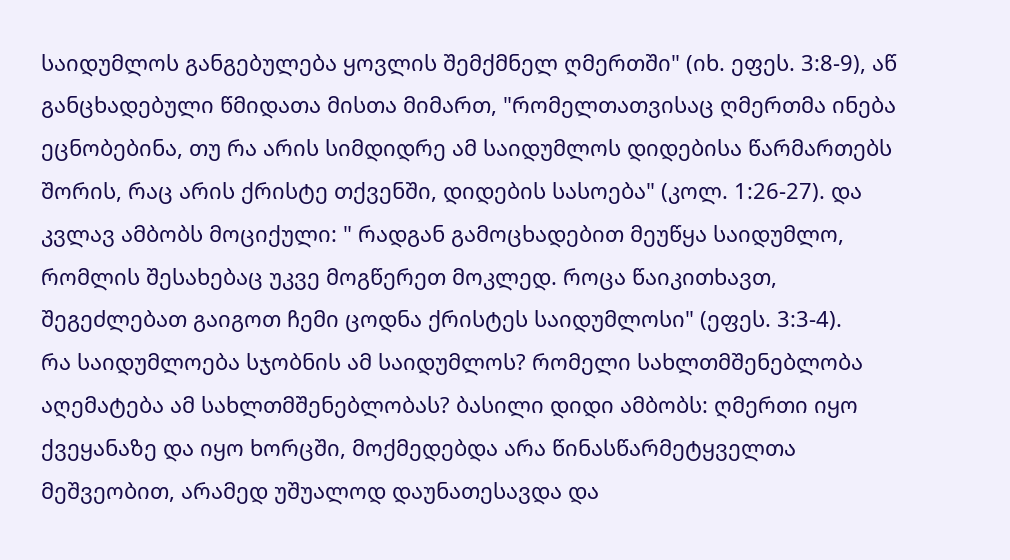საიდუმლოს განგებულება ყოვლის შემქმნელ ღმერთში" (იხ. ეფეს. 3:8-9), აწ განცხადებული წმიდათა მისთა მიმართ, "რომელთათვისაც ღმერთმა ინება ეცნობებინა, თუ რა არის სიმდიდრე ამ საიდუმლოს დიდებისა წარმართებს შორის, რაც არის ქრისტე თქვენში, დიდების სასოება" (კოლ. 1:26-27). და კვლავ ამბობს მოციქული: " რადგან გამოცხადებით მეუწყა საიდუმლო, რომლის შესახებაც უკვე მოგწერეთ მოკლედ. როცა წაიკითხავთ, შეგეძლებათ გაიგოთ ჩემი ცოდნა ქრისტეს საიდუმლოსი" (ეფეს. 3:3-4).
რა საიდუმლოება სჯობნის ამ საიდუმლოს? რომელი სახლთმშენებლობა აღემატება ამ სახლთმშენებლობას? ბასილი დიდი ამბობს: ღმერთი იყო ქვეყანაზე და იყო ხორცში, მოქმედებდა არა წინასწარმეტყველთა მეშვეობით, არამედ უშუალოდ დაუნათესავდა და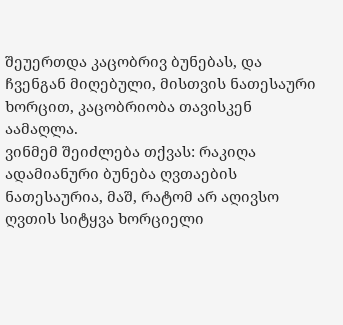შეუერთდა კაცობრივ ბუნებას, და ჩვენგან მიღებული, მისთვის ნათესაური ხორცით, კაცობრიობა თავისკენ აამაღლა.
ვინმემ შეიძლება თქვას: რაკიღა ადამიანური ბუნება ღვთაების ნათესაურია, მაშ, რატომ არ აღივსო ღვთის სიტყვა ხორციელი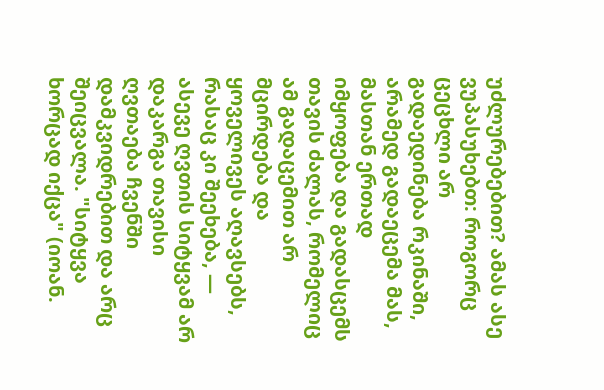უძლურებებით? ამას ასე ვუპასუხებთ: როგორც ცეცხლი არ გადაედინება რკინაში, არამედ გადაეცემა მას, მასთან ერთად იმყოფება და გადასცემს თავის ძალას, რომელიც ამ გადაცემით არ მცირდება და ყოველივეს აღავსებს, რასაც კი შეეხება, — ასევე ღვთის სიტყვამ არ დაკარგა თავისი ღვთაება ჩვენში დამკვიდრებით და არც შეიცვალა. "სიტყვა ხორცად იქცა" (იოან.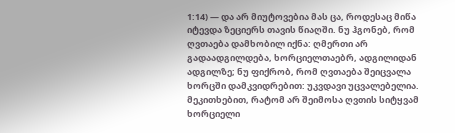1:14) — და არ მიუტოვებია მას ცა, როდესაც მიწა იტევდა ზეციერს თავის წიაღში. ნუ ჰგონებ, რომ ღვთაება დამხობილ იქნა: ღმერთი არ გადაადგილდება, ხორციელთაებრ, ადგილიდან ადგილზე; ნუ ფიქრობ, რომ ღვთაება შეიცვალა ხორცში დამკვიდრებით: უკვდავი უცვალებელია. მეკითხებით, რატომ არ შეიმოსა ღვთის სიტყვამ ხორციელი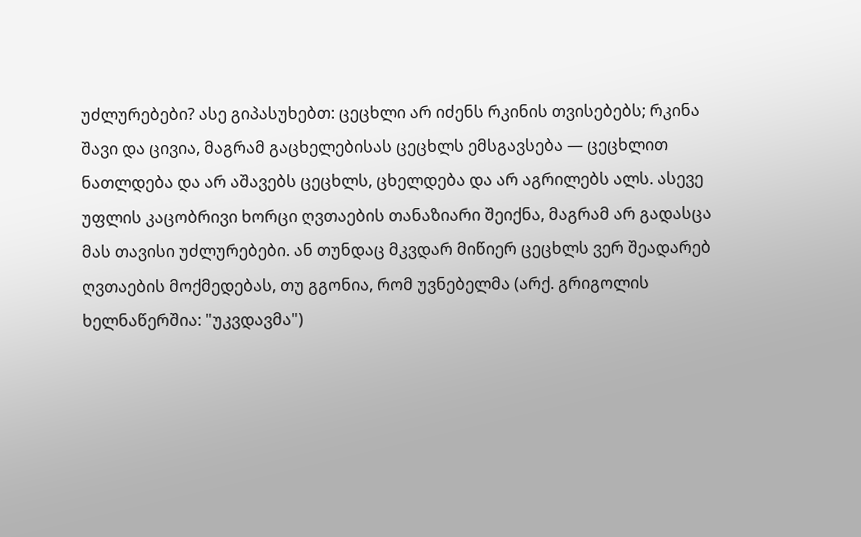უძლურებები? ასე გიპასუხებთ: ცეცხლი არ იძენს რკინის თვისებებს; რკინა შავი და ცივია, მაგრამ გაცხელებისას ცეცხლს ემსგავსება — ცეცხლით ნათლდება და არ აშავებს ცეცხლს, ცხელდება და არ აგრილებს ალს. ასევე უფლის კაცობრივი ხორცი ღვთაების თანაზიარი შეიქნა, მაგრამ არ გადასცა მას თავისი უძლურებები. ან თუნდაც მკვდარ მიწიერ ცეცხლს ვერ შეადარებ ღვთაების მოქმედებას, თუ გგონია, რომ უვნებელმა (არქ. გრიგოლის ხელნაწერშია: "უკვდავმა")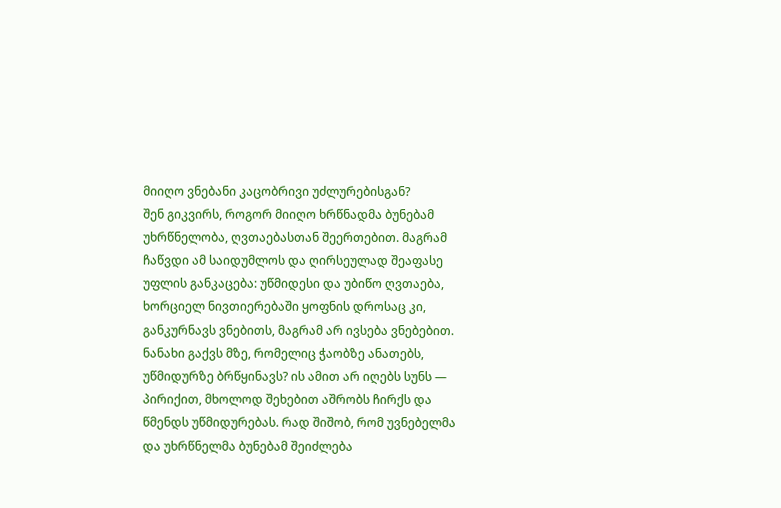მიიღო ვნებანი კაცობრივი უძლურებისგან?
შენ გიკვირს, როგორ მიიღო ხრწნადმა ბუნებამ უხრწნელობა, ღვთაებასთან შეერთებით. მაგრამ ჩაწვდი ამ საიდუმლოს და ღირსეულად შეაფასე უფლის განკაცება: უწმიდესი და უბიწო ღვთაება, ხორციელ ნივთიერებაში ყოფნის დროსაც კი, განკურნავს ვნებითს, მაგრამ არ ივსება ვნებებით. ნანახი გაქვს მზე, რომელიც ჭაობზე ანათებს, უწმიდურზე ბრწყინავს? ის ამით არ იღებს სუნს — პირიქით, მხოლოდ შეხებით აშრობს ჩირქს და წმენდს უწმიდურებას. რად შიშობ, რომ უვნებელმა და უხრწნელმა ბუნებამ შეიძლება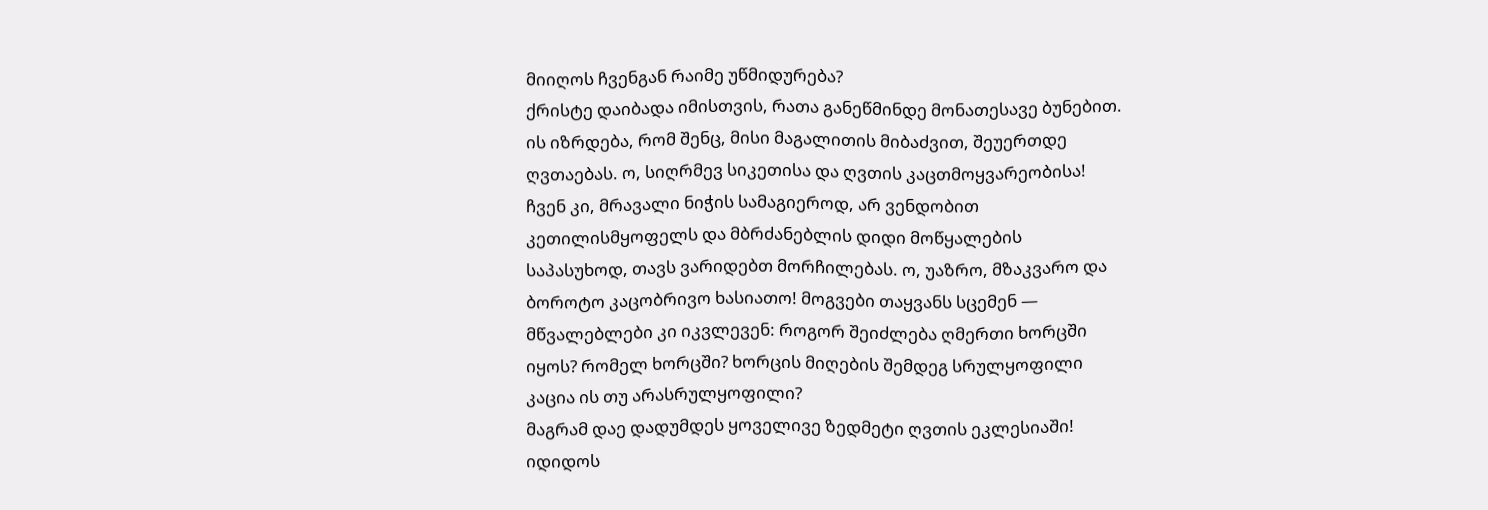მიიღოს ჩვენგან რაიმე უწმიდურება?
ქრისტე დაიბადა იმისთვის, რათა განეწმინდე მონათესავე ბუნებით. ის იზრდება, რომ შენც, მისი მაგალითის მიბაძვით, შეუერთდე ღვთაებას. ო, სიღრმევ სიკეთისა და ღვთის კაცთმოყვარეობისა! ჩვენ კი, მრავალი ნიჭის სამაგიეროდ, არ ვენდობით კეთილისმყოფელს და მბრძანებლის დიდი მოწყალების საპასუხოდ, თავს ვარიდებთ მორჩილებას. ო, უაზრო, მზაკვარო და ბოროტო კაცობრივო ხასიათო! მოგვები თაყვანს სცემენ — მწვალებლები კი იკვლევენ: როგორ შეიძლება ღმერთი ხორცში იყოს? რომელ ხორცში? ხორცის მიღების შემდეგ სრულყოფილი კაცია ის თუ არასრულყოფილი?
მაგრამ დაე დადუმდეს ყოველივე ზედმეტი ღვთის ეკლესიაში! იდიდოს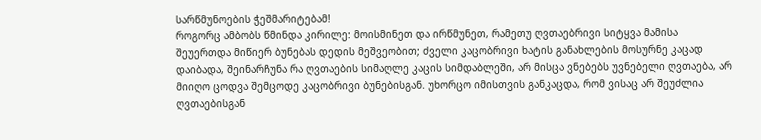სარწმუნოების ჭეშმარიტებამ!
როგორც ამბობს წმინდა კირილე: მოისმინეთ და ირწმუნეთ, რამეთუ ღვთაებრივი სიტყვა მამისა შეუერთდა მიწიერ ბუნებას დედის მეშვეობით; ძველი კაცობრივი ხატის განახლების მოსურნე კაცად დაიბადა, შეინარჩუნა რა ღვთაების სიმაღლე კაცის სიმდაბლეში, არ მისცა ვნებებს უვნებელი ღვთაება, არ მიიღო ცოდვა შემცოდე კაცობრივი ბუნებისგან. უხორცო იმისთვის განკაცდა, რომ ვისაც არ შეუძლია ღვთაებისგან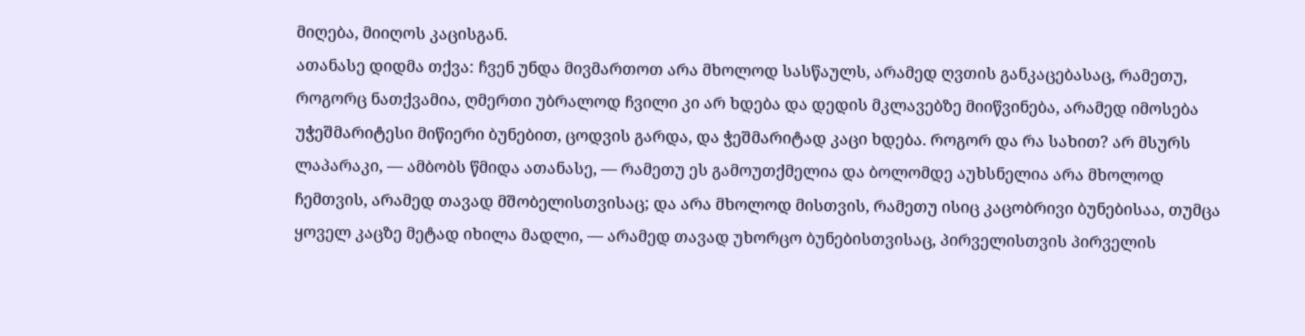მიღება, მიიღოს კაცისგან.
ათანასე დიდმა თქვა: ჩვენ უნდა მივმართოთ არა მხოლოდ სასწაულს, არამედ ღვთის განკაცებასაც, რამეთუ, როგორც ნათქვამია, ღმერთი უბრალოდ ჩვილი კი არ ხდება და დედის მკლავებზე მიიწვინება, არამედ იმოსება უჭეშმარიტესი მიწიერი ბუნებით, ცოდვის გარდა, და ჭეშმარიტად კაცი ხდება. როგორ და რა სახით? არ მსურს ლაპარაკი, — ამბობს წმიდა ათანასე, — რამეთუ ეს გამოუთქმელია და ბოლომდე აუხსნელია არა მხოლოდ ჩემთვის, არამედ თავად მშობელისთვისაც; და არა მხოლოდ მისთვის, რამეთუ ისიც კაცობრივი ბუნებისაა, თუმცა ყოველ კაცზე მეტად იხილა მადლი, — არამედ თავად უხორცო ბუნებისთვისაც, პირველისთვის პირველის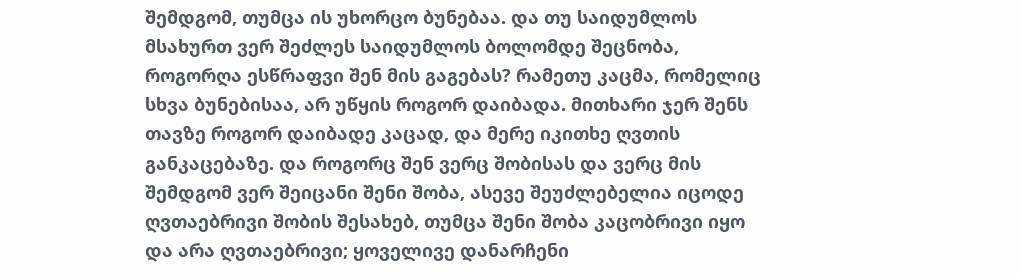შემდგომ, თუმცა ის უხორცო ბუნებაა. და თუ საიდუმლოს მსახურთ ვერ შეძლეს საიდუმლოს ბოლომდე შეცნობა, როგორღა ესწრაფვი შენ მის გაგებას? რამეთუ კაცმა, რომელიც სხვა ბუნებისაა, არ უწყის როგორ დაიბადა. მითხარი ჯერ შენს თავზე როგორ დაიბადე კაცად, და მერე იკითხე ღვთის განკაცებაზე. და როგორც შენ ვერც შობისას და ვერც მის შემდგომ ვერ შეიცანი შენი შობა, ასევე შეუძლებელია იცოდე ღვთაებრივი შობის შესახებ, თუმცა შენი შობა კაცობრივი იყო და არა ღვთაებრივი; ყოველივე დანარჩენი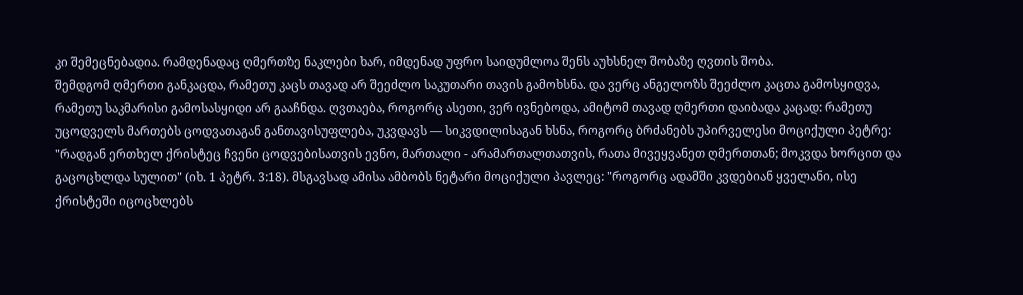კი შემეცნებადია. რამდენადაც ღმერთზე ნაკლები ხარ, იმდენად უფრო საიდუმლოა შენს აუხსნელ შობაზე ღვთის შობა.
შემდგომ ღმერთი განკაცდა, რამეთუ კაცს თავად არ შეეძლო საკუთარი თავის გამოხსნა. და ვერც ანგელოზს შეეძლო კაცთა გამოსყიდვა, რამეთუ საკმარისი გამოსასყიდი არ გააჩნდა. ღვთაება, როგორც ასეთი, ვერ ივნებოდა, ამიტომ თავად ღმერთი დაიბადა კაცად: რამეთუ უცოდველს მართებს ცოდვათაგან განთავისუფლება, უკვდავს — სიკვდილისაგან ხსნა, როგორც ბრძანებს უპირველესი მოციქული პეტრე: "რადგან ერთხელ ქრისტეც ჩვენი ცოდვებისათვის ევნო, მართალი - არამართალთათვის, რათა მივეყვანეთ ღმერთთან; მოკვდა ხორცით და გაცოცხლდა სულით" (იხ. 1 პეტრ. 3:18). მსგავსად ამისა ამბობს ნეტარი მოციქული პავლეც: "როგორც ადამში კვდებიან ყველანი, ისე ქრისტეში იცოცხლებს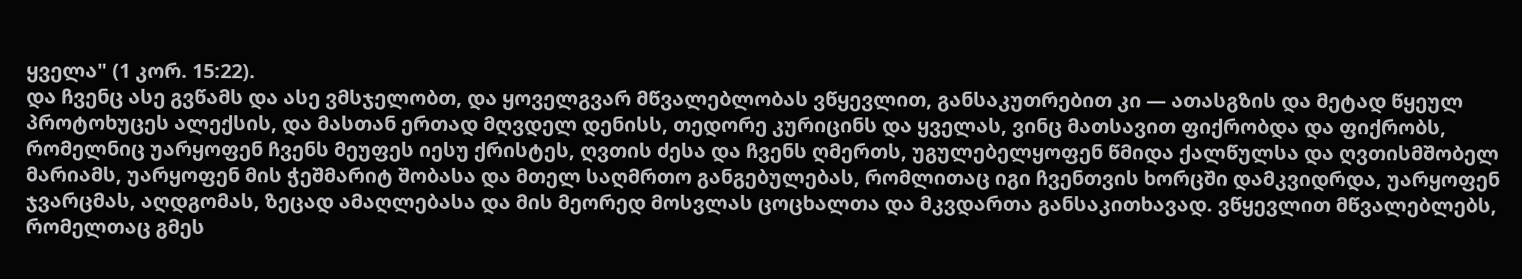ყველა" (1 კორ. 15:22).
და ჩვენც ასე გვწამს და ასე ვმსჯელობთ, და ყოველგვარ მწვალებლობას ვწყევლით, განსაკუთრებით კი — ათასგზის და მეტად წყეულ პროტოხუცეს ალექსის, და მასთან ერთად მღვდელ დენისს, თედორე კურიცინს და ყველას, ვინც მათსავით ფიქრობდა და ფიქრობს, რომელნიც უარყოფენ ჩვენს მეუფეს იესუ ქრისტეს, ღვთის ძესა და ჩვენს ღმერთს, უგულებელყოფენ წმიდა ქალწულსა და ღვთისმშობელ მარიამს, უარყოფენ მის ჭეშმარიტ შობასა და მთელ საღმრთო განგებულებას, რომლითაც იგი ჩვენთვის ხორცში დამკვიდრდა, უარყოფენ ჯვარცმას, აღდგომას, ზეცად ამაღლებასა და მის მეორედ მოსვლას ცოცხალთა და მკვდართა განსაკითხავად. ვწყევლით მწვალებლებს, რომელთაც გმეს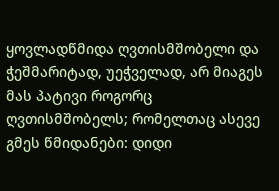ყოვლადწმიდა ღვთისმშობელი და ჭეშმარიტად, უეჭველად, არ მიაგეს მას პატივი როგორც ღვთისმშობელს; რომელთაც ასევე გმეს წმიდანები: დიდი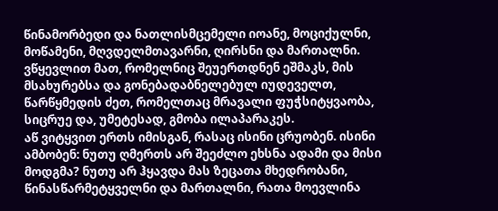წინამორბედი და ნათლისმცემელი იოანე, მოციქულნი, მოწამენი, მღვდელმთავარნი, ღირსნი და მართალნი. ვწყევლით მათ, რომელნიც შეუერთდნენ ეშმაკს, მის მსახურებსა და გონებადაბნელებულ იუდეველთ, წარწყმედის ძეთ, რომელთაც მრავალი ფუჭსიტყვაობა, სიცრუე და, უმეტესად, გმობა ილაპარაკეს.
აწ ვიტყვით ერთს იმისგან, რასაც ისინი ცრუობენ. ისინი ამბობენ: ნუთუ ღმერთს არ შეეძლო ეხსნა ადამი და მისი მოდგმა? ნუთუ არ ჰყავდა მას ზეცათა მხედრობანი, წინასწარმეტყველნი და მართალნი, რათა მოევლინა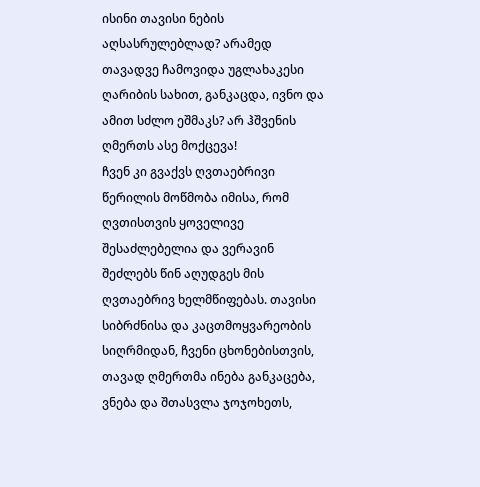ისინი თავისი ნების აღსასრულებლად? არამედ თავადვე ჩამოვიდა უგლახაკესი ღარიბის სახით, განკაცდა, ივნო და ამით სძლო ეშმაკს? არ ჰშვენის ღმერთს ასე მოქცევა!
ჩვენ კი გვაქვს ღვთაებრივი წერილის მოწმობა იმისა, რომ ღვთისთვის ყოველივე შესაძლებელია და ვერავინ შეძლებს წინ აღუდგეს მის ღვთაებრივ ხელმწიფებას. თავისი სიბრძნისა და კაცთმოყვარეობის სიღრმიდან, ჩვენი ცხონებისთვის, თავად ღმერთმა ინება განკაცება, ვნება და შთასვლა ჯოჯოხეთს,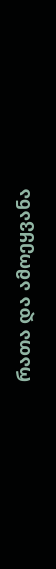რათა და ამოეყვანა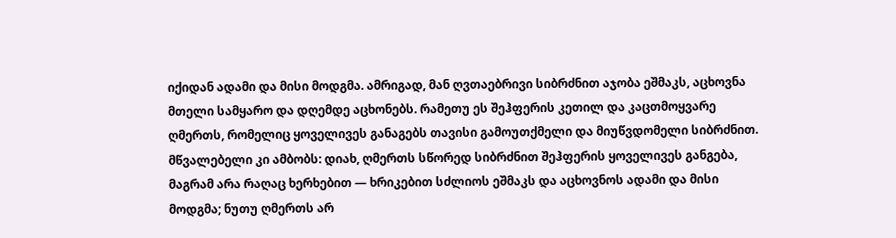იქიდან ადამი და მისი მოდგმა. ამრიგად, მან ღვთაებრივი სიბრძნით აჯობა ეშმაკს, აცხოვნა მთელი სამყარო და დღემდე აცხონებს. რამეთუ ეს შეჰფერის კეთილ და კაცთმოყვარე ღმერთს, რომელიც ყოველივეს განაგებს თავისი გამოუთქმელი და მიუწვდომელი სიბრძნით.
მწვალებელი კი ამბობს: დიახ, ღმერთს სწორედ სიბრძნით შეჰფერის ყოველივეს განგება, მაგრამ არა რაღაც ხერხებით — ხრიკებით სძლიოს ეშმაკს და აცხოვნოს ადამი და მისი მოდგმა; ნუთუ ღმერთს არ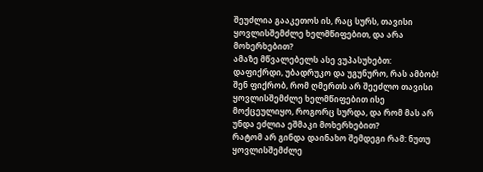შეუძლია გააკეთოს ის, რაც სურს, თავისი ყოვლისშემძლე ხელმწიფებით, და არა მოხერხებით?
ამაზე მწვალებელს ასე ვუპასუხებთ: დაფიქრდი, უბადრუკო და უგუნურო, რას ამბობ! შენ ფიქრობ, რომ ღმერთს არ შეეძლო თავისი ყოვლისშემძლე ხელმწიფებით ისე მოქცეულიყო, როგორც სურდა, და რომ მას არ უნდა ეძლია ეშმაკი მოხერხებით?
რატომ არ გინდა დაინახო შემდეგი რამ: ნუთუ ყოვლისშემძლე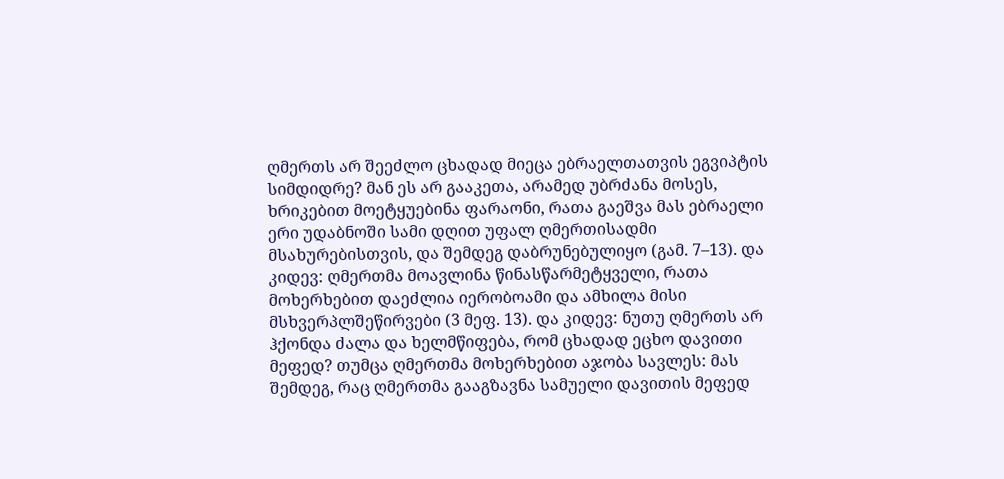ღმერთს არ შეეძლო ცხადად მიეცა ებრაელთათვის ეგვიპტის სიმდიდრე? მან ეს არ გააკეთა, არამედ უბრძანა მოსეს, ხრიკებით მოეტყუებინა ფარაონი, რათა გაეშვა მას ებრაელი ერი უდაბნოში სამი დღით უფალ ღმერთისადმი მსახურებისთვის, და შემდეგ დაბრუნებულიყო (გამ. 7–13). და კიდევ: ღმერთმა მოავლინა წინასწარმეტყველი, რათა მოხერხებით დაეძლია იერობოამი და ამხილა მისი მსხვერპლშეწირვები (3 მეფ. 13). და კიდევ: ნუთუ ღმერთს არ ჰქონდა ძალა და ხელმწიფება, რომ ცხადად ეცხო დავითი მეფედ? თუმცა ღმერთმა მოხერხებით აჯობა სავლეს: მას შემდეგ, რაც ღმერთმა გააგზავნა სამუელი დავითის მეფედ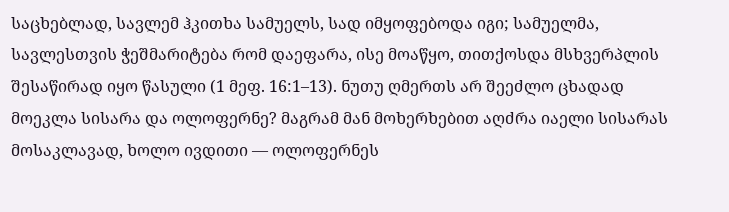საცხებლად, სავლემ ჰკითხა სამუელს, სად იმყოფებოდა იგი; სამუელმა, სავლესთვის ჭეშმარიტება რომ დაეფარა, ისე მოაწყო, თითქოსდა მსხვერპლის შესაწირად იყო წასული (1 მეფ. 16:1–13). ნუთუ ღმერთს არ შეეძლო ცხადად მოეკლა სისარა და ოლოფერნე? მაგრამ მან მოხერხებით აღძრა იაელი სისარას მოსაკლავად, ხოლო ივდითი — ოლოფერნეს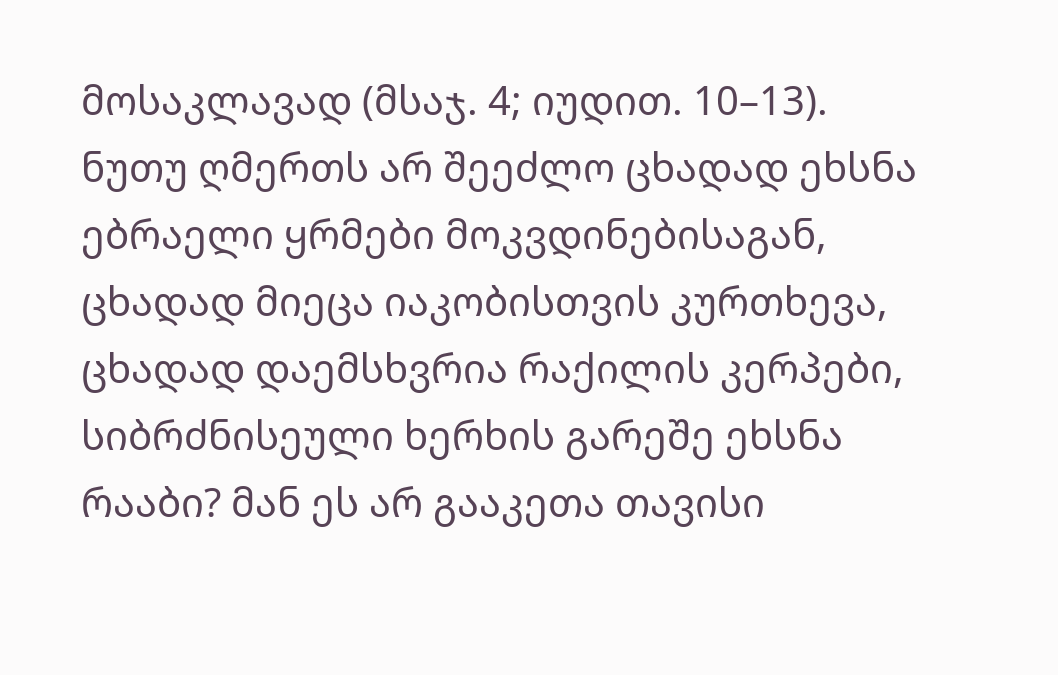მოსაკლავად (მსაჯ. 4; იუდით. 10–13).
ნუთუ ღმერთს არ შეეძლო ცხადად ეხსნა ებრაელი ყრმები მოკვდინებისაგან, ცხადად მიეცა იაკობისთვის კურთხევა, ცხადად დაემსხვრია რაქილის კერპები, სიბრძნისეული ხერხის გარეშე ეხსნა რააბი? მან ეს არ გააკეთა თავისი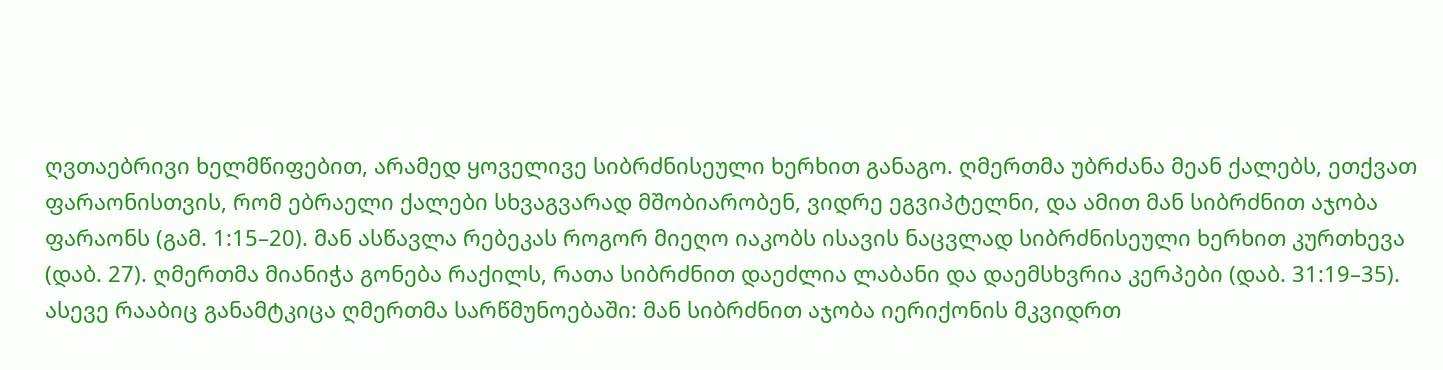ღვთაებრივი ხელმწიფებით, არამედ ყოველივე სიბრძნისეული ხერხით განაგო. ღმერთმა უბრძანა მეან ქალებს, ეთქვათ ფარაონისთვის, რომ ებრაელი ქალები სხვაგვარად მშობიარობენ, ვიდრე ეგვიპტელნი, და ამით მან სიბრძნით აჯობა ფარაონს (გამ. 1:15–20). მან ასწავლა რებეკას როგორ მიეღო იაკობს ისავის ნაცვლად სიბრძნისეული ხერხით კურთხევა (დაბ. 27). ღმერთმა მიანიჭა გონება რაქილს, რათა სიბრძნით დაეძლია ლაბანი და დაემსხვრია კერპები (დაბ. 31:19–35). ასევე რააბიც განამტკიცა ღმერთმა სარწმუნოებაში: მან სიბრძნით აჯობა იერიქონის მკვიდრთ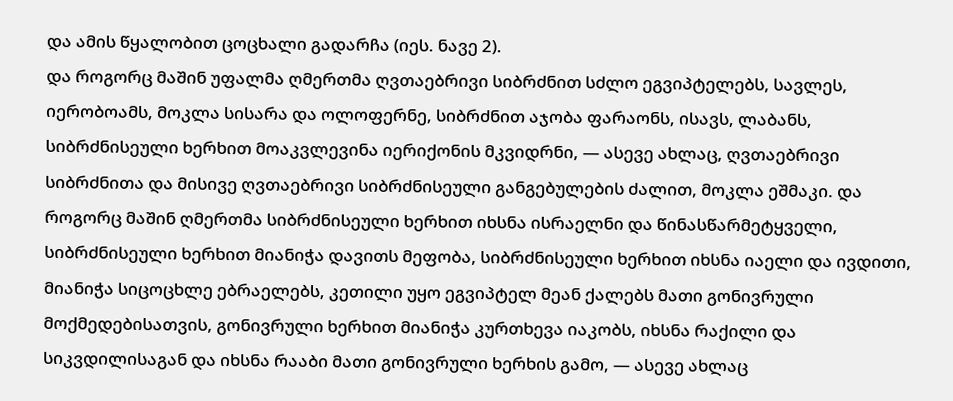და ამის წყალობით ცოცხალი გადარჩა (იეს. ნავე 2).
და როგორც მაშინ უფალმა ღმერთმა ღვთაებრივი სიბრძნით სძლო ეგვიპტელებს, სავლეს, იერობოამს, მოკლა სისარა და ოლოფერნე, სიბრძნით აჯობა ფარაონს, ისავს, ლაბანს, სიბრძნისეული ხერხით მოაკვლევინა იერიქონის მკვიდრნი, — ასევე ახლაც, ღვთაებრივი სიბრძნითა და მისივე ღვთაებრივი სიბრძნისეული განგებულების ძალით, მოკლა ეშმაკი. და როგორც მაშინ ღმერთმა სიბრძნისეული ხერხით იხსნა ისრაელნი და წინასწარმეტყველი, სიბრძნისეული ხერხით მიანიჭა დავითს მეფობა, სიბრძნისეული ხერხით იხსნა იაელი და ივდითი, მიანიჭა სიცოცხლე ებრაელებს, კეთილი უყო ეგვიპტელ მეან ქალებს მათი გონივრული მოქმედებისათვის, გონივრული ხერხით მიანიჭა კურთხევა იაკობს, იხსნა რაქილი და სიკვდილისაგან და იხსნა რააბი მათი გონივრული ხერხის გამო, — ასევე ახლაც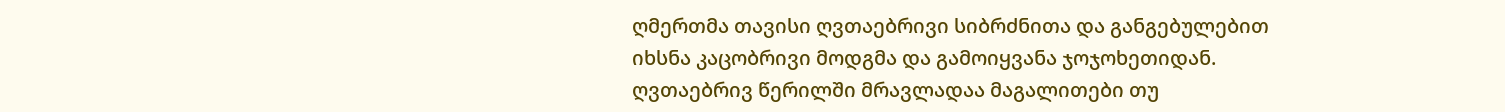ღმერთმა თავისი ღვთაებრივი სიბრძნითა და განგებულებით იხსნა კაცობრივი მოდგმა და გამოიყვანა ჯოჯოხეთიდან. ღვთაებრივ წერილში მრავლადაა მაგალითები თუ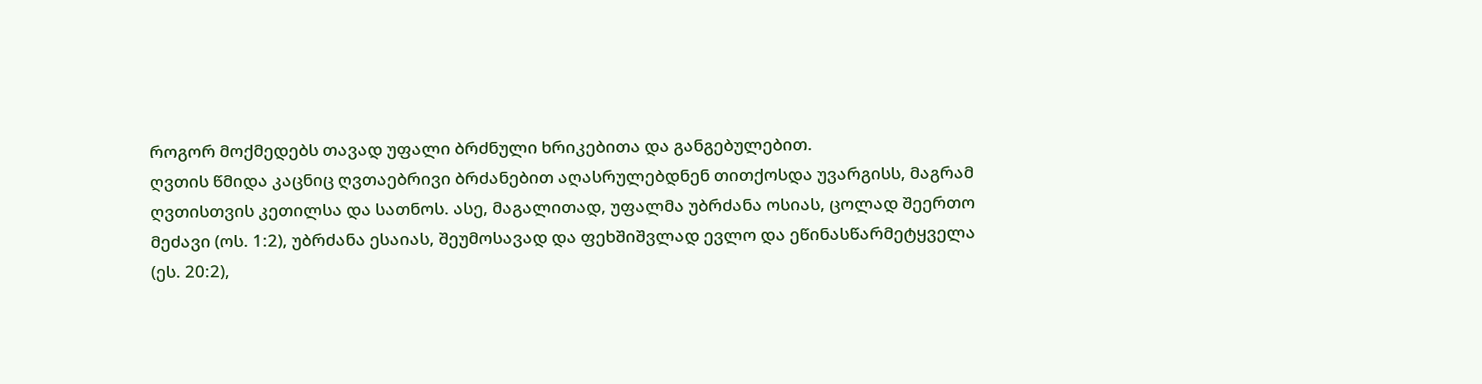როგორ მოქმედებს თავად უფალი ბრძნული ხრიკებითა და განგებულებით.
ღვთის წმიდა კაცნიც ღვთაებრივი ბრძანებით აღასრულებდნენ თითქოსდა უვარგისს, მაგრამ ღვთისთვის კეთილსა და სათნოს. ასე, მაგალითად, უფალმა უბრძანა ოსიას, ცოლად შეერთო მეძავი (ოს. 1:2), უბრძანა ესაიას, შეუმოსავად და ფეხშიშვლად ევლო და ეწინასწარმეტყველა (ეს. 20:2),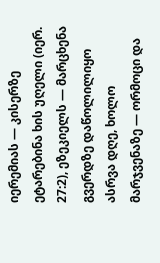იერემიას — კისერზე ეტარებინა ხის უღელი (იერ. 27:2), ეზეკიელს — მარცხენა გვერდზე დაწოლილიყო ასრვა დღე, ხოლო მარჯვენაზე — ორმოცი და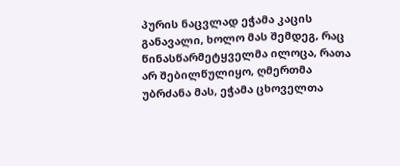პურის ნაცვლად ეჭამა კაცის განავალი, ხოლო მას შემდეგ, რაც წინასწარმეტყველმა ილოცა, რათა არ შებილწულიყო, ღმერთმა უბრძანა მას, ეჭამა ცხოველთა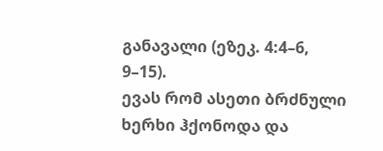განავალი (ეზეკ. 4:4–6, 9–15).
ევას რომ ასეთი ბრძნული ხერხი ჰქონოდა და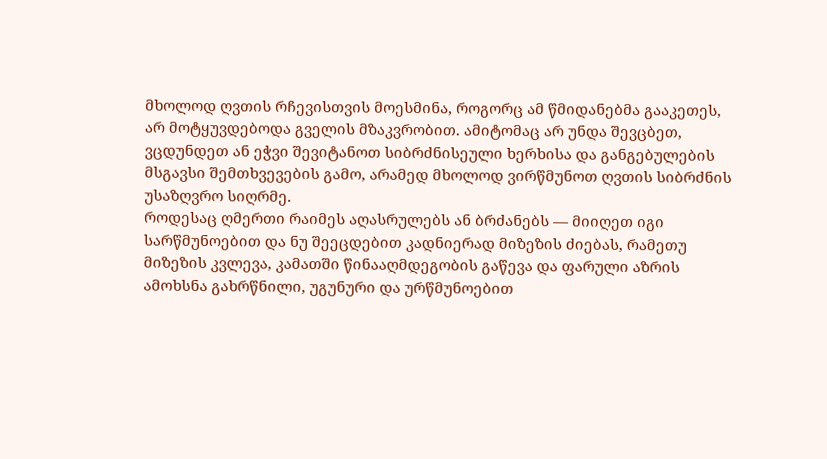მხოლოდ ღვთის რჩევისთვის მოესმინა, როგორც ამ წმიდანებმა გააკეთეს, არ მოტყუვდებოდა გველის მზაკვრობით. ამიტომაც არ უნდა შევცბეთ, ვცდუნდეთ ან ეჭვი შევიტანოთ სიბრძნისეული ხერხისა და განგებულების მსგავსი შემთხვევების გამო, არამედ მხოლოდ ვირწმუნოთ ღვთის სიბრძნის უსაზღვრო სიღრმე.
როდესაც ღმერთი რაიმეს აღასრულებს ან ბრძანებს — მიიღეთ იგი სარწმუნოებით და ნუ შეეცდებით კადნიერად მიზეზის ძიებას, რამეთუ მიზეზის კვლევა, კამათში წინააღმდეგობის გაწევა და ფარული აზრის ამოხსნა გახრწნილი, უგუნური და ურწმუნოებით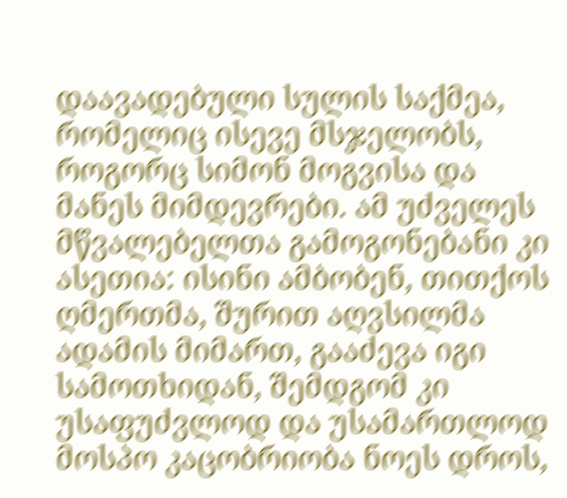დაავადებული სულის საქმეა, რომელიც ისევე მსჯელობს, როგორც სიმონ მოგვისა და მანეს მიმდევრები. ამ უძველეს მწვალებელთა გამოგონებანი კი ასეთია: ისინი ამბობენ, თითქოს ღმერთმა, შურით აღვსილმა ადამის მიმართ, გააძევა იგი სამოთხიდან, შემდგომ კი უსაფუძვლოდ და უსამართლოდ მოსპო კაცობრიობა ნოეს დროს,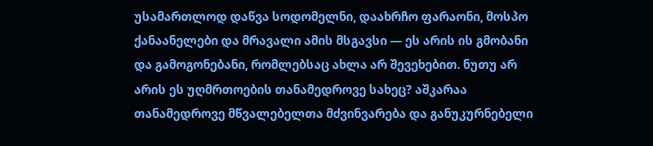უსამართლოდ დაწვა სოდომელნი, დაახრჩო ფარაონი, მოსპო ქანაანელები და მრავალი ამის მსგავსი — ეს არის ის გმობანი და გამოგონებანი, რომლებსაც ახლა არ შევეხებით. ნუთუ არ არის ეს უღმრთოების თანამედროვე სახეც? აშკარაა თანამედროვე მწვალებელთა მძვინვარება და განუკურნებელი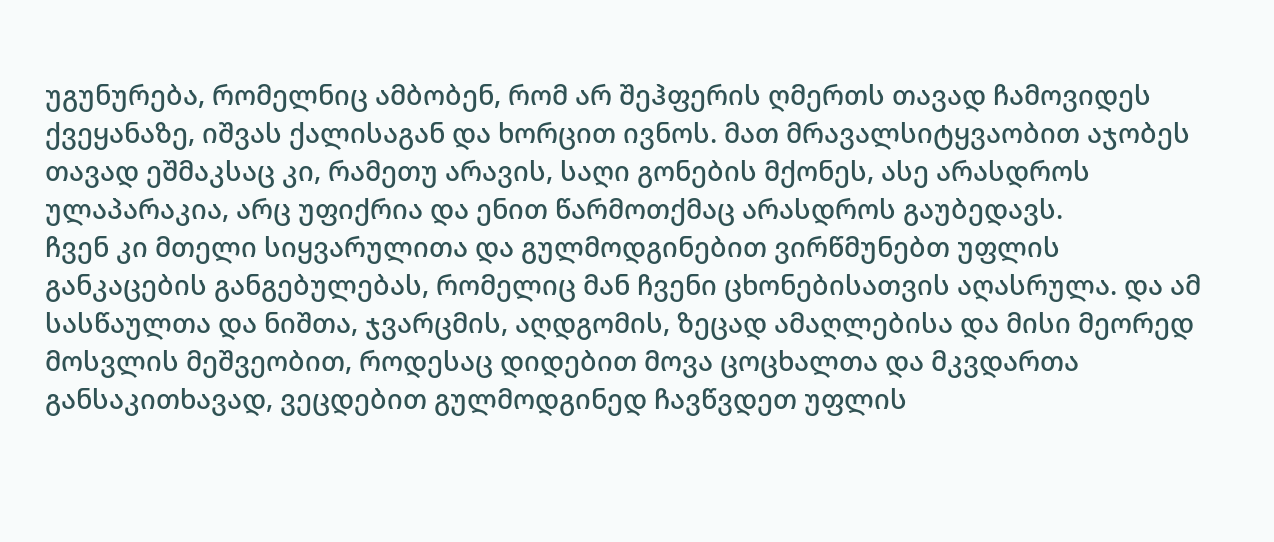უგუნურება, რომელნიც ამბობენ, რომ არ შეჰფერის ღმერთს თავად ჩამოვიდეს ქვეყანაზე, იშვას ქალისაგან და ხორცით ივნოს. მათ მრავალსიტყვაობით აჯობეს თავად ეშმაკსაც კი, რამეთუ არავის, საღი გონების მქონეს, ასე არასდროს ულაპარაკია, არც უფიქრია და ენით წარმოთქმაც არასდროს გაუბედავს.
ჩვენ კი მთელი სიყვარულითა და გულმოდგინებით ვირწმუნებთ უფლის განკაცების განგებულებას, რომელიც მან ჩვენი ცხონებისათვის აღასრულა. და ამ სასწაულთა და ნიშთა, ჯვარცმის, აღდგომის, ზეცად ამაღლებისა და მისი მეორედ მოსვლის მეშვეობით, როდესაც დიდებით მოვა ცოცხალთა და მკვდართა განსაკითხავად, ვეცდებით გულმოდგინედ ჩავწვდეთ უფლის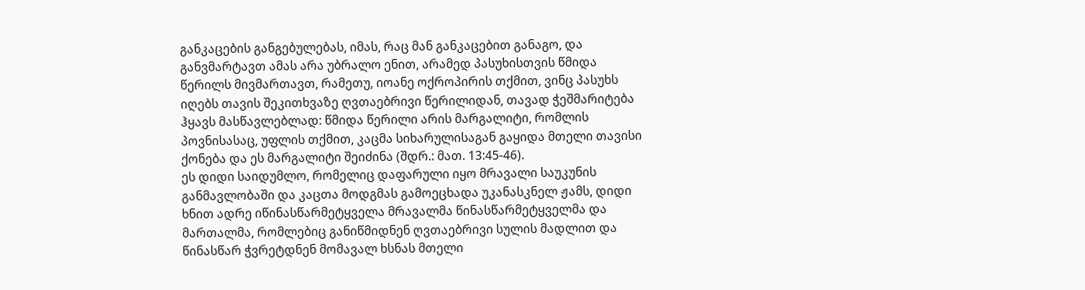განკაცების განგებულებას, იმას, რაც მან განკაცებით განაგო, და განვმარტავთ ამას არა უბრალო ენით, არამედ პასუხისთვის წმიდა წერილს მივმართავთ, რამეთუ, იოანე ოქროპირის თქმით, ვინც პასუხს იღებს თავის შეკითხვაზე ღვთაებრივი წერილიდან, თავად ჭეშმარიტება ჰყავს მასწავლებლად: წმიდა წერილი არის მარგალიტი, რომლის პოვნისასაც, უფლის თქმით, კაცმა სიხარულისაგან გაყიდა მთელი თავისი ქონება და ეს მარგალიტი შეიძინა (შდრ.: მათ. 13:45-46).
ეს დიდი საიდუმლო, რომელიც დაფარული იყო მრავალი საუკუნის განმავლობაში და კაცთა მოდგმას გამოეცხადა უკანასკნელ ჟამს, დიდი ხნით ადრე იწინასწარმეტყველა მრავალმა წინასწარმეტყველმა და მართალმა, რომლებიც განიწმიდნენ ღვთაებრივი სულის მადლით და წინასწარ ჭვრეტდნენ მომავალ ხსნას მთელი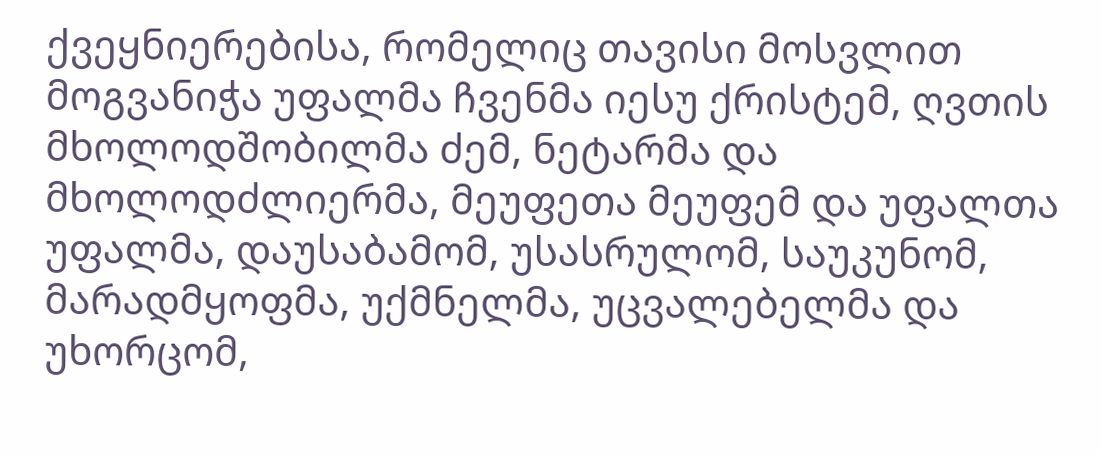ქვეყნიერებისა, რომელიც თავისი მოსვლით მოგვანიჭა უფალმა ჩვენმა იესუ ქრისტემ, ღვთის მხოლოდშობილმა ძემ, ნეტარმა და მხოლოდძლიერმა, მეუფეთა მეუფემ და უფალთა უფალმა, დაუსაბამომ, უსასრულომ, საუკუნომ, მარადმყოფმა, უქმნელმა, უცვალებელმა და უხორცომ,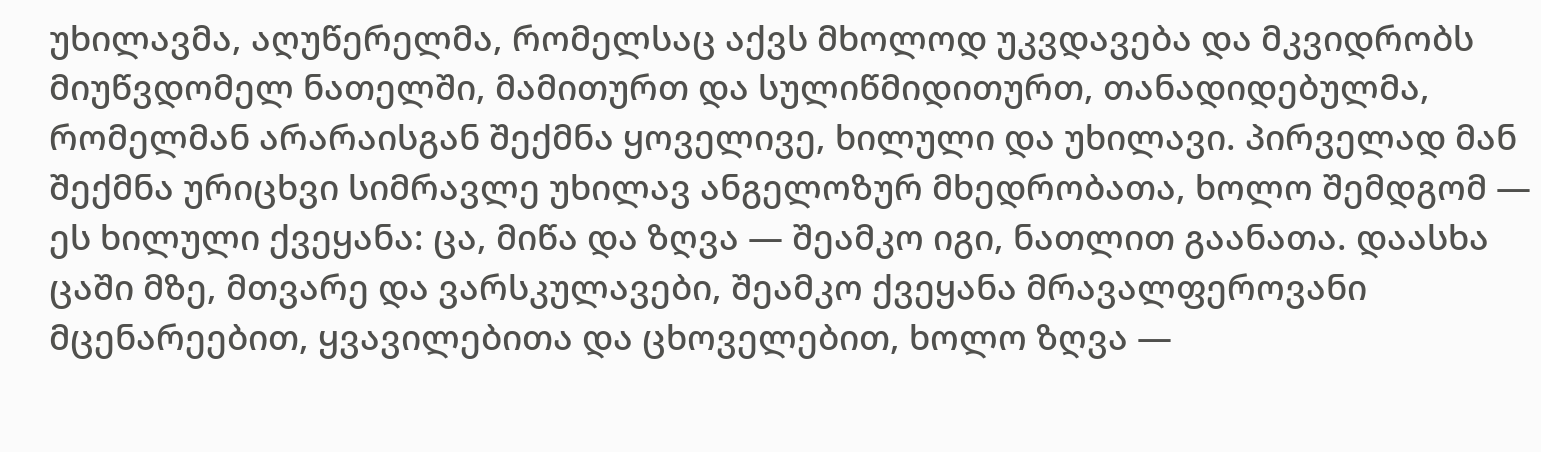უხილავმა, აღუწერელმა, რომელსაც აქვს მხოლოდ უკვდავება და მკვიდრობს მიუწვდომელ ნათელში, მამითურთ და სულიწმიდითურთ, თანადიდებულმა, რომელმან არარაისგან შექმნა ყოველივე, ხილული და უხილავი. პირველად მან შექმნა ურიცხვი სიმრავლე უხილავ ანგელოზურ მხედრობათა, ხოლო შემდგომ — ეს ხილული ქვეყანა: ცა, მიწა და ზღვა — შეამკო იგი, ნათლით გაანათა. დაასხა ცაში მზე, მთვარე და ვარსკულავები, შეამკო ქვეყანა მრავალფეროვანი მცენარეებით, ყვავილებითა და ცხოველებით, ხოლო ზღვა —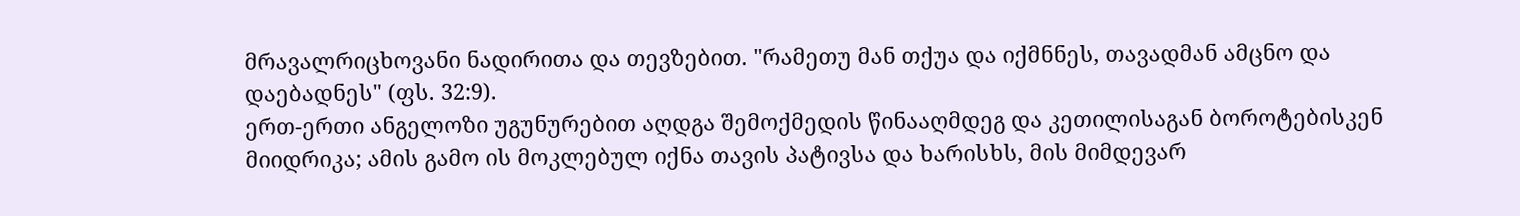მრავალრიცხოვანი ნადირითა და თევზებით. "რამეთუ მან თქუა და იქმნნეს, თავადმან ამცნო და დაებადნეს" (ფს. 32:9).
ერთ-ერთი ანგელოზი უგუნურებით აღდგა შემოქმედის წინააღმდეგ და კეთილისაგან ბოროტებისკენ მიიდრიკა; ამის გამო ის მოკლებულ იქნა თავის პატივსა და ხარისხს, მის მიმდევარ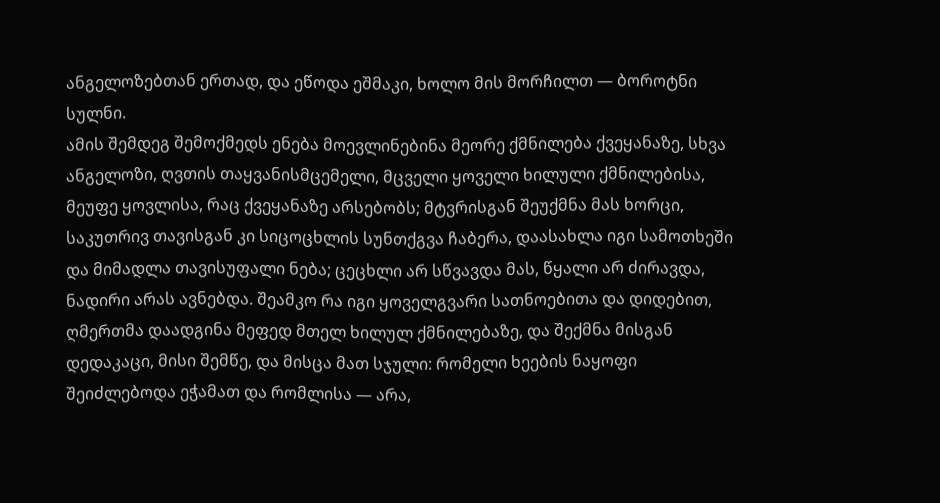ანგელოზებთან ერთად, და ეწოდა ეშმაკი, ხოლო მის მორჩილთ — ბოროტნი სულნი.
ამის შემდეგ შემოქმედს ენება მოევლინებინა მეორე ქმნილება ქვეყანაზე, სხვა ანგელოზი, ღვთის თაყვანისმცემელი, მცველი ყოველი ხილული ქმნილებისა, მეუფე ყოვლისა, რაც ქვეყანაზე არსებობს; მტვრისგან შეუქმნა მას ხორცი, საკუთრივ თავისგან კი სიცოცხლის სუნთქგვა ჩაბერა, დაასახლა იგი სამოთხეში და მიმადლა თავისუფალი ნება; ცეცხლი არ სწვავდა მას, წყალი არ ძირავდა, ნადირი არას ავნებდა. შეამკო რა იგი ყოველგვარი სათნოებითა და დიდებით, ღმერთმა დაადგინა მეფედ მთელ ხილულ ქმნილებაზე, და შექმნა მისგან დედაკაცი, მისი შემწე, და მისცა მათ სჯული: რომელი ხეების ნაყოფი შეიძლებოდა ეჭამათ და რომლისა — არა,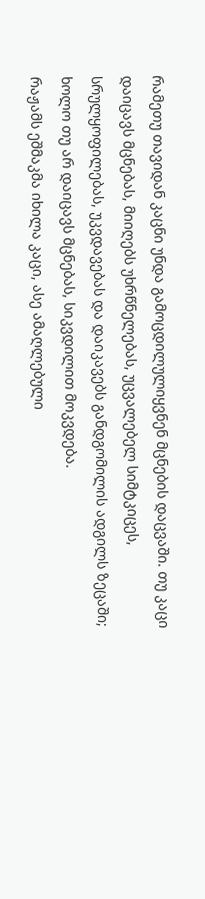რამეთუ თავიდან კაცნი უნდა გამოცდილულიყვნენ მცნების დაცვაში. თუ კაცი დაიცავს მცნებას, მიიღებს უხრწნელებას, უცვალებელ სიმტკიცეს, სრულყოფილებას, უკვდავებას და დაიკავებს განდგომილის ადგილს ზეცაში; ხოლო თუ არ დაიცავს მცნებას, სიკვდილით მოკვდება.
რაჟამს ეშმაკმა იხილა კაცი, ასე ამაღლებული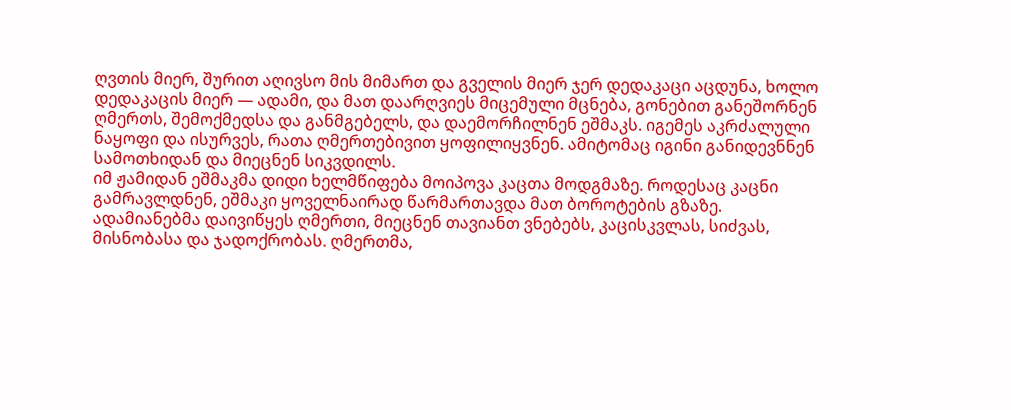ღვთის მიერ, შურით აღივსო მის მიმართ და გველის მიერ ჯერ დედაკაცი აცდუნა, ხოლო დედაკაცის მიერ — ადამი, და მათ დაარღვიეს მიცემული მცნება, გონებით განეშორნენ ღმერთს, შემოქმედსა და განმგებელს, და დაემორჩილნენ ეშმაკს. იგემეს აკრძალული ნაყოფი და ისურვეს, რათა ღმერთებივით ყოფილიყვნენ. ამიტომაც იგინი განიდევნნენ სამოთხიდან და მიეცნენ სიკვდილს.
იმ ჟამიდან ეშმაკმა დიდი ხელმწიფება მოიპოვა კაცთა მოდგმაზე. როდესაც კაცნი გამრავლდნენ, ეშმაკი ყოველნაირად წარმართავდა მათ ბოროტების გზაზე. ადამიანებმა დაივიწყეს ღმერთი, მიეცნენ თავიანთ ვნებებს, კაცისკვლას, სიძვას, მისნობასა და ჯადოქრობას. ღმერთმა,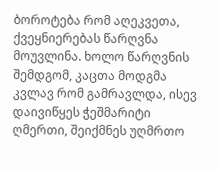ბოროტება რომ აღეკვეთა, ქვეყნიერებას წარღვნა მოუვლინა. ხოლო წარღვნის შემდგომ, კაცთა მოდგმა კვლავ რომ გამრავლდა, ისევ დაივიწყეს ჭეშმარიტი ღმერთი, შეიქმნეს უღმრთო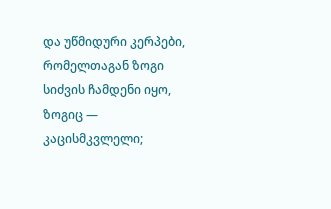და უწმიდური კერპები, რომელთაგან ზოგი სიძვის ჩამდენი იყო, ზოგიც — კაცისმკვლელი;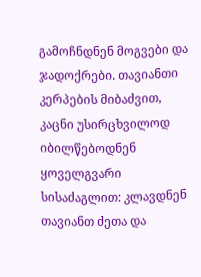გამოჩნდნენ მოგვები და ჯადოქრები. თავიანთი კერპების მიბაძვით, კაცნი უსირცხვილოდ იბილწებოდნენ ყოველგვარი სისაძაგლით: კლავდნენ თავიანთ ძეთა და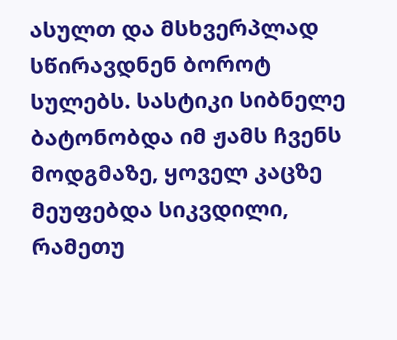ასულთ და მსხვერპლად სწირავდნენ ბოროტ სულებს. სასტიკი სიბნელე ბატონობდა იმ ჟამს ჩვენს მოდგმაზე, ყოველ კაცზე მეუფებდა სიკვდილი, რამეთუ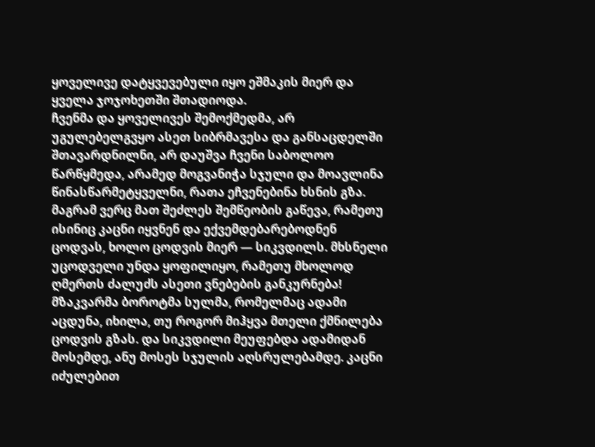ყოველივე დატყვევებული იყო ეშმაკის მიერ და ყველა ჯოჯოხეთში შთადიოდა.
ჩვენმა და ყოველივეს შემოქმედმა, არ უგულებელგვყო ასეთ სიბრმავესა და განსაცდელში შთავარდნილნი, არ დაუშვა ჩვენი საბოლოო წარწყმედა, არამედ მოგვანიჭა სჯული და მოავლინა წინასწარმეტყველნი, რათა ეჩვენებინა ხსნის გზა. მაგრამ ვერც მათ შეძლეს შემწეობის გაწევა, რამეთუ ისინიც კაცნი იყვნენ და ექვემდებარებოდნენ ცოდვას, ხოლო ცოდვის მიერ — სიკვდილს. მხსნელი უცოდველი უნდა ყოფილიყო, რამეთუ მხოლოდ ღმერთს ძალუძს ასეთი ვნებების განკურნება!
მზაკვარმა ბოროტმა სულმა, რომელმაც ადამი აცდუნა, იხილა, თუ როგორ მიჰყვა მთელი ქმნილება ცოდვის გზას. და სიკვდილი მეუფებდა ადამიდან მოსემდე, ანუ მოსეს სჯულის აღსრულებამდე. კაცნი იძულებით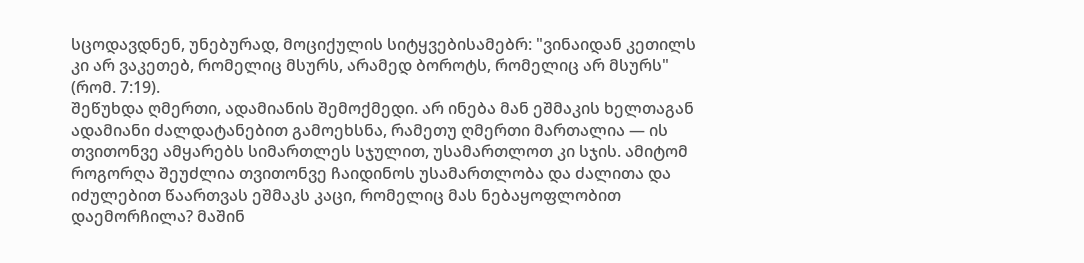სცოდავდნენ, უნებურად, მოციქულის სიტყვებისამებრ: "ვინაიდან კეთილს კი არ ვაკეთებ, რომელიც მსურს, არამედ ბოროტს, რომელიც არ მსურს" (რომ. 7:19).
შეწუხდა ღმერთი, ადამიანის შემოქმედი. არ ინება მან ეშმაკის ხელთაგან ადამიანი ძალდატანებით გამოეხსნა, რამეთუ ღმერთი მართალია — ის თვითონვე ამყარებს სიმართლეს სჯულით, უსამართლოთ კი სჯის. ამიტომ როგორღა შეუძლია თვითონვე ჩაიდინოს უსამართლობა და ძალითა და იძულებით წაართვას ეშმაკს კაცი, რომელიც მას ნებაყოფლობით დაემორჩილა? მაშინ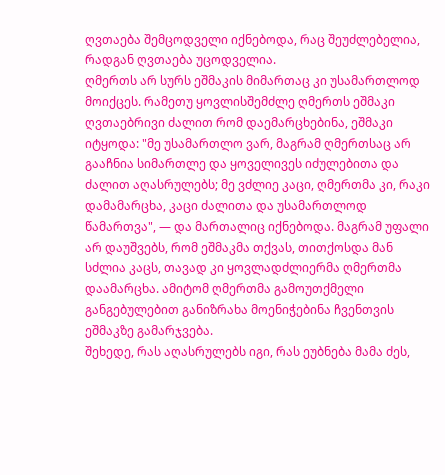ღვთაება შემცოდველი იქნებოდა, რაც შეუძლებელია, რადგან ღვთაება უცოდველია.
ღმერთს არ სურს ეშმაკის მიმართაც კი უსამართლოდ მოიქცეს. რამეთუ ყოვლისშემძლე ღმერთს ეშმაკი ღვთაებრივი ძალით რომ დაემარცხებინა, ეშმაკი იტყოდა: "მე უსამართლო ვარ, მაგრამ ღმერთსაც არ გააჩნია სიმართლე და ყოველივეს იძულებითა და ძალით აღასრულებს; მე ვძლიე კაცი, ღმერთმა კი, რაკი დამამარცხა, კაცი ძალითა და უსამართლოდ წამართვა", — და მართალიც იქნებოდა. მაგრამ უფალი არ დაუშვებს, რომ ეშმაკმა თქვას, თითქოსდა მან სძლია კაცს, თავად კი ყოვლადძლიერმა ღმერთმა დაამარცხა. ამიტომ ღმერთმა გამოუთქმელი განგებულებით განიზრახა მოენიჭებინა ჩვენთვის ეშმაკზე გამარჯვება.
შეხედე, რას აღასრულებს იგი, რას ეუბნება მამა ძეს,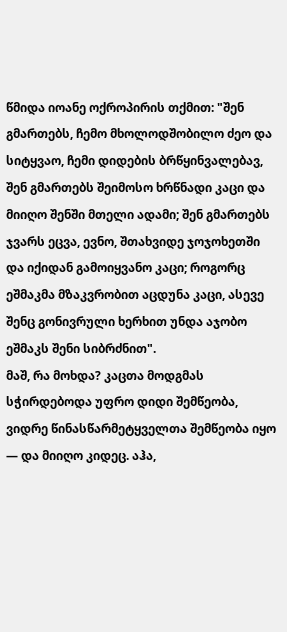წმიდა იოანე ოქროპირის თქმით: "შენ გმართებს, ჩემო მხოლოდშობილო ძეო და სიტყვაო, ჩემი დიდების ბრწყინვალებავ, შენ გმართებს შეიმოსო ხრწნადი კაცი და მიიღო შენში მთელი ადამი; შენ გმართებს ჯვარს ეცვა, ევნო, შთახვიდე ჯოჯოხეთში და იქიდან გამოიყვანო კაცი; როგორც ეშმაკმა მზაკვრობით აცდუნა კაცი, ასევე შენც გონივრული ხერხით უნდა აჯობო ეშმაკს შენი სიბრძნით".
მაშ, რა მოხდა? კაცთა მოდგმას სჭირდებოდა უფრო დიდი შემწეობა, ვიდრე წინასწარმეტყველთა შემწეობა იყო — და მიიღო კიდეც. აჰა,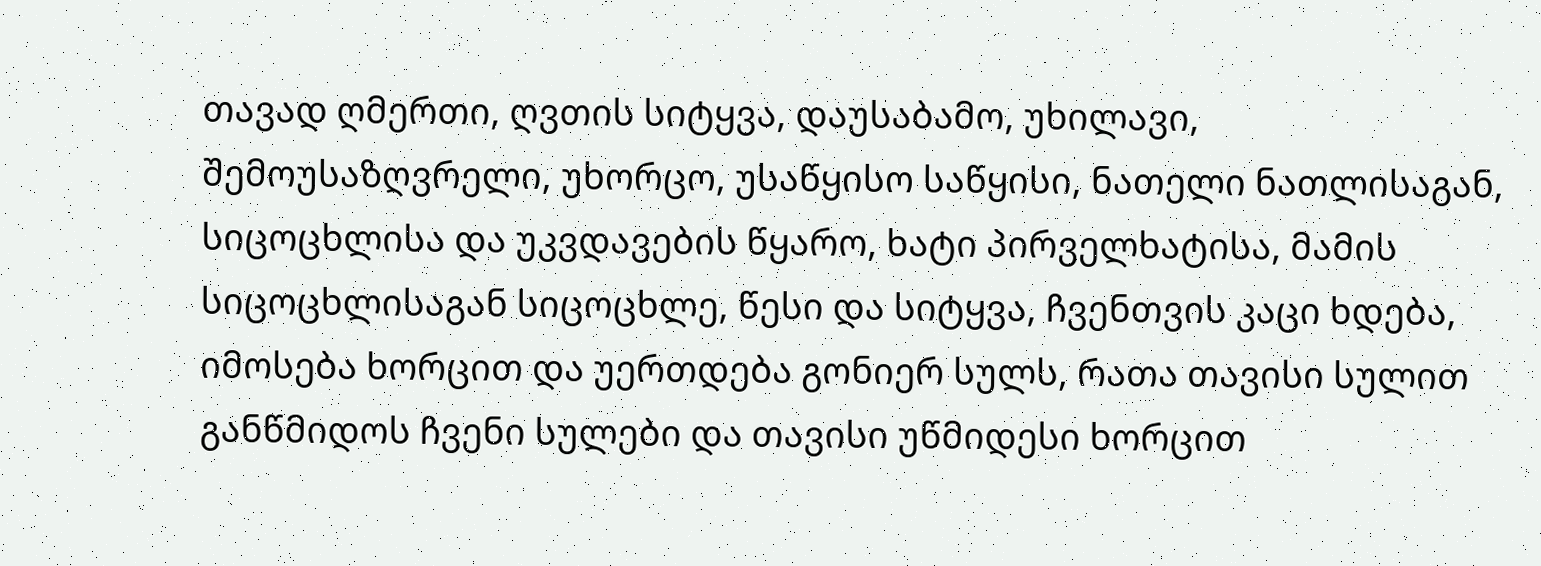თავად ღმერთი, ღვთის სიტყვა, დაუსაბამო, უხილავი, შემოუსაზღვრელი, უხორცო, უსაწყისო საწყისი, ნათელი ნათლისაგან, სიცოცხლისა და უკვდავების წყარო, ხატი პირველხატისა, მამის სიცოცხლისაგან სიცოცხლე, წესი და სიტყვა, ჩვენთვის კაცი ხდება, იმოსება ხორცით და უერთდება გონიერ სულს, რათა თავისი სულით განწმიდოს ჩვენი სულები და თავისი უწმიდესი ხორცით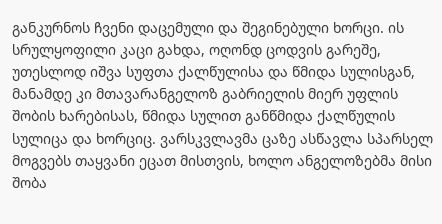განკურნოს ჩვენი დაცემული და შეგინებული ხორცი. ის სრულყოფილი კაცი გახდა, ოღონდ ცოდვის გარეშე, უთესლოდ იშვა სუფთა ქალწულისა და წმიდა სულისგან, მანამდე კი მთავარანგელოზ გაბრიელის მიერ უფლის შობის ხარებისას, წმიდა სულით განწმიდა ქალწულის სულიცა და ხორციც. ვარსკვლავმა ცაზე ასწავლა სპარსელ მოგვებს თაყვანი ეცათ მისთვის, ხოლო ანგელოზებმა მისი შობა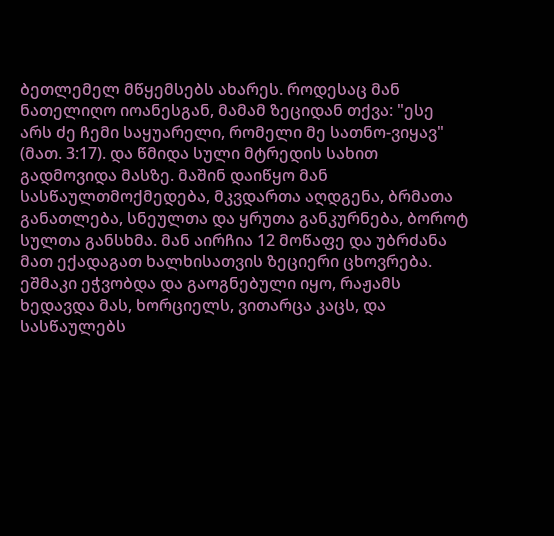ბეთლემელ მწყემსებს ახარეს. როდესაც მან ნათელიღო იოანესგან, მამამ ზეციდან თქვა: "ესე არს ძე ჩემი საყუარელი, რომელი მე სათნო-ვიყავ" (მათ. 3:17). და წმიდა სული მტრედის სახით გადმოვიდა მასზე. მაშინ დაიწყო მან სასწაულთმოქმედება, მკვდართა აღდგენა, ბრმათა განათლება, სნეულთა და ყრუთა განკურნება, ბოროტ სულთა განსხმა. მან აირჩია 12 მოწაფე და უბრძანა მათ ექადაგათ ხალხისათვის ზეციერი ცხოვრება.
ეშმაკი ეჭვობდა და გაოგნებული იყო, რაჟამს ხედავდა მას, ხორციელს, ვითარცა კაცს, და სასწაულებს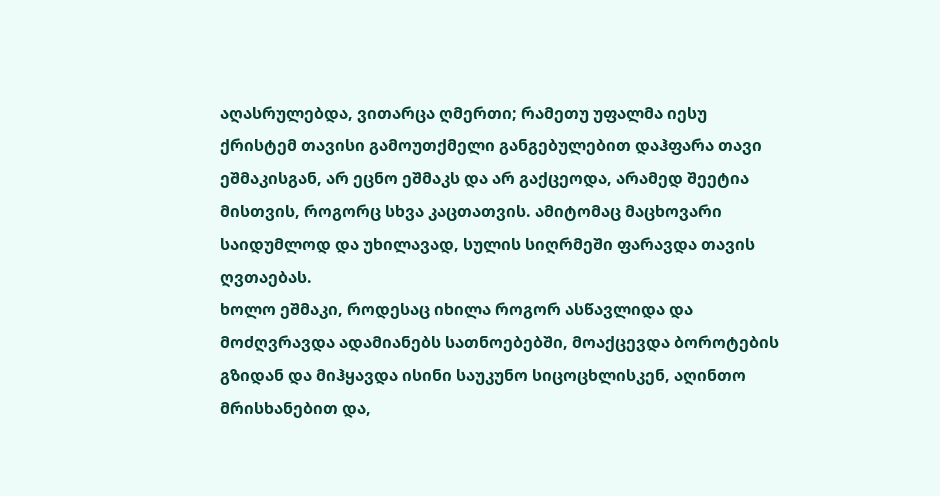აღასრულებდა, ვითარცა ღმერთი; რამეთუ უფალმა იესუ ქრისტემ თავისი გამოუთქმელი განგებულებით დაჰფარა თავი ეშმაკისგან, არ ეცნო ეშმაკს და არ გაქცეოდა, არამედ შეეტია მისთვის, როგორც სხვა კაცთათვის. ამიტომაც მაცხოვარი საიდუმლოდ და უხილავად, სულის სიღრმეში ფარავდა თავის ღვთაებას.
ხოლო ეშმაკი, როდესაც იხილა როგორ ასწავლიდა და მოძღვრავდა ადამიანებს სათნოებებში, მოაქცევდა ბოროტების გზიდან და მიჰყავდა ისინი საუკუნო სიცოცხლისკენ, აღინთო მრისხანებით და,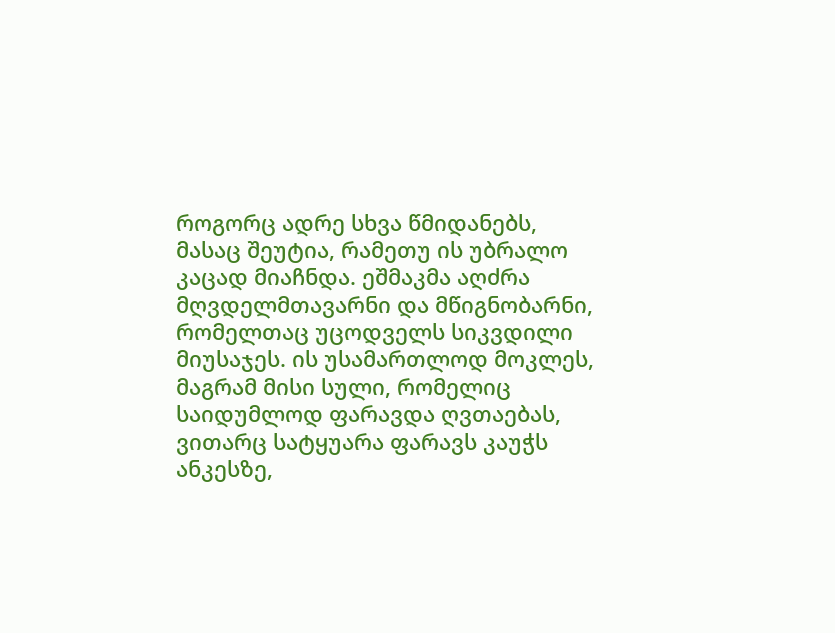როგორც ადრე სხვა წმიდანებს, მასაც შეუტია, რამეთუ ის უბრალო კაცად მიაჩნდა. ეშმაკმა აღძრა მღვდელმთავარნი და მწიგნობარნი, რომელთაც უცოდველს სიკვდილი მიუსაჯეს. ის უსამართლოდ მოკლეს, მაგრამ მისი სული, რომელიც საიდუმლოდ ფარავდა ღვთაებას, ვითარც სატყუარა ფარავს კაუჭს ანკესზე,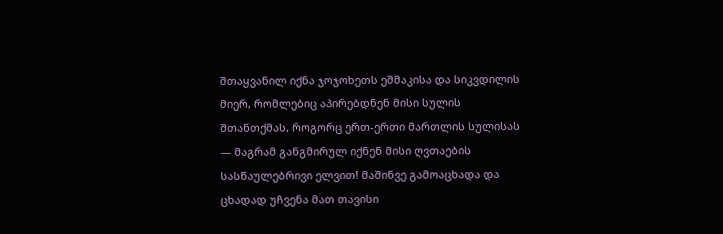შთაყვანილ იქნა ჯოჯოხეთს ეშმაკისა და სიკვდილის მიერ, რომლებიც აპირებდნენ მისი სულის შთანთქმას, როგორც ერთ-ერთი მართლის სულისას — მაგრამ განგმირულ იქნენ მისი ღვთაების სასწაულებრივი ელვით! მაშინვე გამოაცხადა და ცხადად უჩვენა მათ თავისი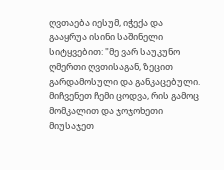ღვთაება იესუმ, იჭექა და გააყრუა ისინი საშინელი სიტყვებით: "მე ვარ საუკუნო ღმერთი ღვთისაგან, ზეცით გარდამოსული და განკაცებული. მიჩვენეთ ჩემი ცოდვა, რის გამოც მომკალით და ჯოჯოხეთი მიუსაჯეთ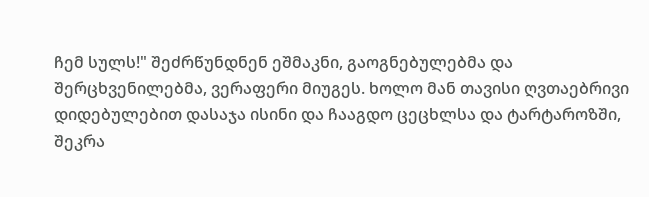ჩემ სულს!" შეძრწუნდნენ ეშმაკნი, გაოგნებულებმა და შერცხვენილებმა, ვერაფერი მიუგეს. ხოლო მან თავისი ღვთაებრივი დიდებულებით დასაჯა ისინი და ჩააგდო ცეცხლსა და ტარტაროზში, შეკრა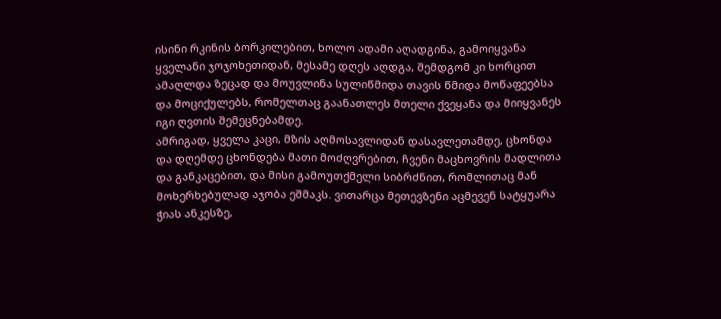ისინი რკინის ბორკილებით, ხოლო ადამი აღადგინა, გამოიყვანა ყველანი ჯოჯოხეთიდან, მესამე დღეს აღდგა, შემდგომ კი ხორცით ამაღლდა ზეცად და მოუვლინა სულიწმიდა თავის წმიდა მოწაფეებსა და მოციქულებს, რომელთაც გაანათლეს მთელი ქვეყანა და მიიყვანეს იგი ღვთის შემეცნებამდე.
ამრიგად, ყველა კაცი, მზის აღმოსავლიდან დასავლეთამდე, ცხონდა და დღემდე ცხონდება მათი მოძღვრებით, ჩვენი მაცხოვრის მადლითა და განკაცებით, და მისი გამოუთქმელი სიბრძნით, რომლითაც მან მოხერხებულად აჯობა ეშმაკს. ვითარცა მეთევზენი აცმევენ სატყუარა ჭიას ანკესზე,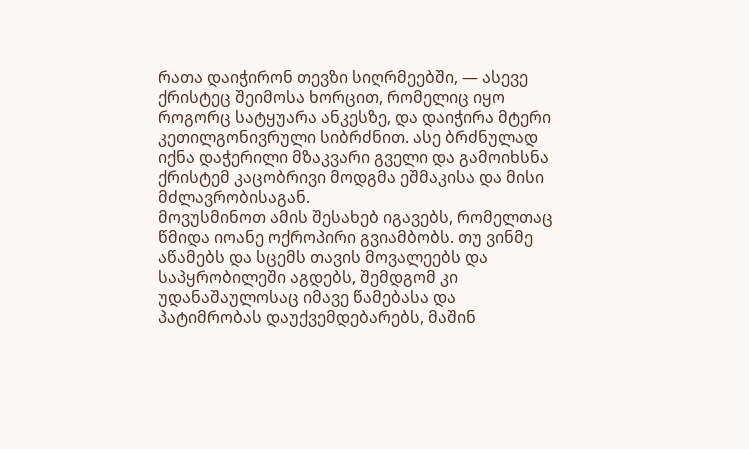რათა დაიჭირონ თევზი სიღრმეებში, — ასევე ქრისტეც შეიმოსა ხორცით, რომელიც იყო როგორც სატყუარა ანკესზე, და დაიჭირა მტერი კეთილგონივრული სიბრძნით. ასე ბრძნულად იქნა დაჭერილი მზაკვარი გველი და გამოიხსნა ქრისტემ კაცობრივი მოდგმა ეშმაკისა და მისი მძლავრობისაგან.
მოვუსმინოთ ამის შესახებ იგავებს, რომელთაც წმიდა იოანე ოქროპირი გვიამბობს. თუ ვინმე აწამებს და სცემს თავის მოვალეებს და საპყრობილეში აგდებს, შემდგომ კი უდანაშაულოსაც იმავე წამებასა და პატიმრობას დაუქვემდებარებს, მაშინ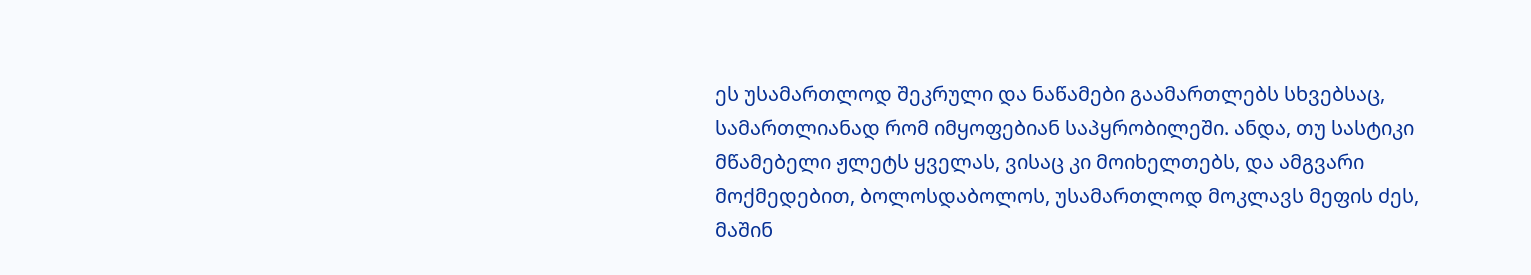ეს უსამართლოდ შეკრული და ნაწამები გაამართლებს სხვებსაც, სამართლიანად რომ იმყოფებიან საპყრობილეში. ანდა, თუ სასტიკი მწამებელი ჟლეტს ყველას, ვისაც კი მოიხელთებს, და ამგვარი მოქმედებით, ბოლოსდაბოლოს, უსამართლოდ მოკლავს მეფის ძეს, მაშინ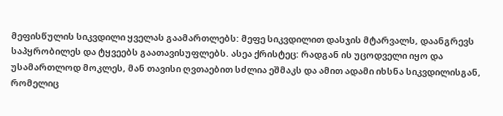მეფისწულის სიკვდილი ყველას გაამართლებს: მეფე სიკვდილით დასჯის მტარვალს, დაანგრევს საპყრობილეს და ტყვეებს გაათავისუფლებს. ასეა ქრისტეც: რადგან ის უცოდველი იყო და უსამართლოდ მოკლეს, მან თავისი ღვთაებით სძლია ეშმაკს და ამით ადამი იხსნა სიკვდილისგან, რომელიც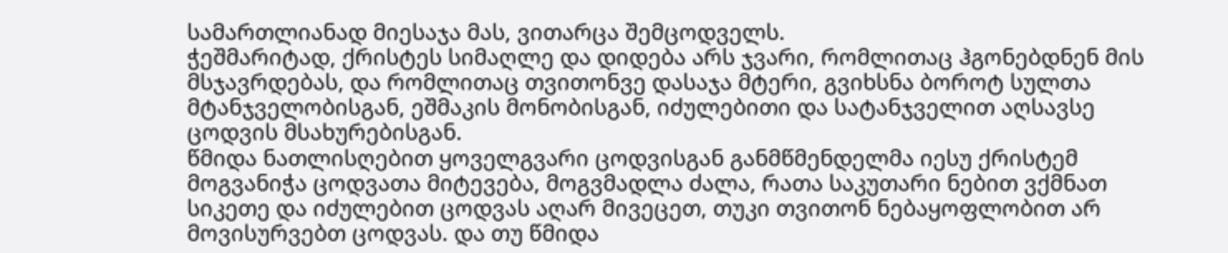სამართლიანად მიესაჯა მას, ვითარცა შემცოდველს.
ჭეშმარიტად, ქრისტეს სიმაღლე და დიდება არს ჯვარი, რომლითაც ჰგონებდნენ მის მსჯავრდებას, და რომლითაც თვითონვე დასაჯა მტერი, გვიხსნა ბოროტ სულთა მტანჯველობისგან, ეშმაკის მონობისგან, იძულებითი და სატანჯველით აღსავსე ცოდვის მსახურებისგან.
წმიდა ნათლისღებით ყოველგვარი ცოდვისგან განმწმენდელმა იესუ ქრისტემ მოგვანიჭა ცოდვათა მიტევება, მოგვმადლა ძალა, რათა საკუთარი ნებით ვქმნათ სიკეთე და იძულებით ცოდვას აღარ მივეცეთ, თუკი თვითონ ნებაყოფლობით არ მოვისურვებთ ცოდვას. და თუ წმიდა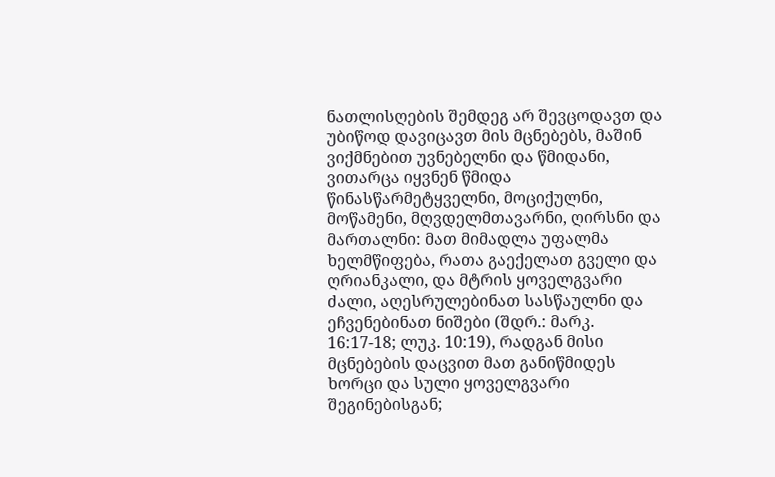ნათლისღების შემდეგ არ შევცოდავთ და უბიწოდ დავიცავთ მის მცნებებს, მაშინ ვიქმნებით უვნებელნი და წმიდანი, ვითარცა იყვნენ წმიდა წინასწარმეტყველნი, მოციქულნი, მოწამენი, მღვდელმთავარნი, ღირსნი და მართალნი: მათ მიმადლა უფალმა ხელმწიფება, რათა გაექელათ გველი და ღრიანკალი, და მტრის ყოველგვარი ძალი, აღესრულებინათ სასწაულნი და ეჩვენებინათ ნიშები (შდრ.: მარკ. 16:17-18; ლუკ. 10:19), რადგან მისი მცნებების დაცვით მათ განიწმიდეს ხორცი და სული ყოველგვარი შეგინებისგან;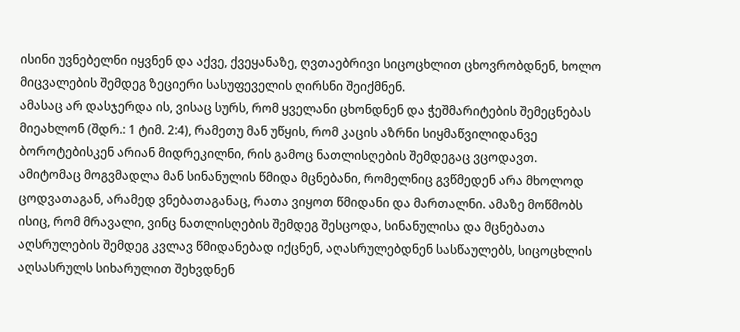ისინი უვნებელნი იყვნენ და აქვე, ქვეყანაზე, ღვთაებრივი სიცოცხლით ცხოვრობდნენ, ხოლო მიცვალების შემდეგ ზეციერი სასუფეველის ღირსნი შეიქმნენ.
ამასაც არ დასჯერდა ის, ვისაც სურს, რომ ყველანი ცხონდნენ და ჭეშმარიტების შემეცნებას მიეახლონ (შდრ.: 1 ტიმ. 2:4), რამეთუ მან უწყის, რომ კაცის აზრნი სიყმაწვილიდანვე ბოროტებისკენ არიან მიდრეკილნი, რის გამოც ნათლისღების შემდეგაც ვცოდავთ. ამიტომაც მოგვმადლა მან სინანულის წმიდა მცნებანი, რომელნიც გვწმედენ არა მხოლოდ ცოდვათაგან, არამედ ვნებათაგანაც, რათა ვიყოთ წმიდანი და მართალნი. ამაზე მოწმობს ისიც, რომ მრავალი, ვინც ნათლისღების შემდეგ შესცოდა, სინანულისა და მცნებათა აღსრულების შემდეგ კვლავ წმიდანებად იქცნენ, აღასრულებდნენ სასწაულებს, სიცოცხლის აღსასრულს სიხარულით შეხვდნენ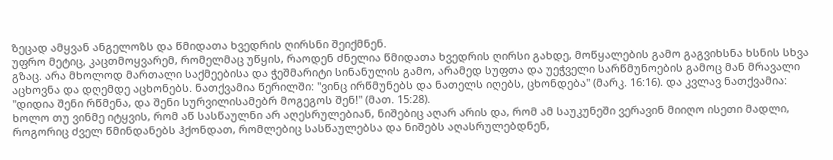ზეცად ამყვან ანგელოზს და წმიდათა ხვედრის ღირსნი შეიქმნენ.
უფრო მეტიც, კაცთმოყვარემ, რომელმაც უწყის, რაოდენ ძნელია წმიდათა ხვედრის ღირსი გახდე, მოწყალების გამო გაგვიხსნა ხსნის სხვა გზაც. არა მხოლოდ მართალი საქმეებისა და ჭეშმარიტი სინანულის გამო, არამედ სუფთა და უეჭველი სარწმუნოების გამოც მან მრავალი აცხოვნა და დღემდე აცხონებს. ნათქვამია წერილში: "ვინც ირწმუნებს და ნათელს იღებს, ცხონდება" (მარკ. 16:16). და კვლავ ნათქვამია: "დიდია შენი რწმენა, და შენი სურვილისამებრ მოგეგოს შენ!" (მათ. 15:28).
ხოლო თუ ვინმე იტყვის, რომ აწ სასწაულნი არ აღესრულებიან, ნიშებიც აღარ არის და, რომ ამ საუკუნეში ვერავინ მიიღო ისეთი მადლი, როგორიც ძველ წმინდანებს ჰქონდათ, რომლებიც სასწაულებსა და ნიშებს აღასრულებდნენ,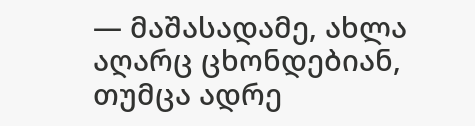— მაშასადამე, ახლა აღარც ცხონდებიან, თუმცა ადრე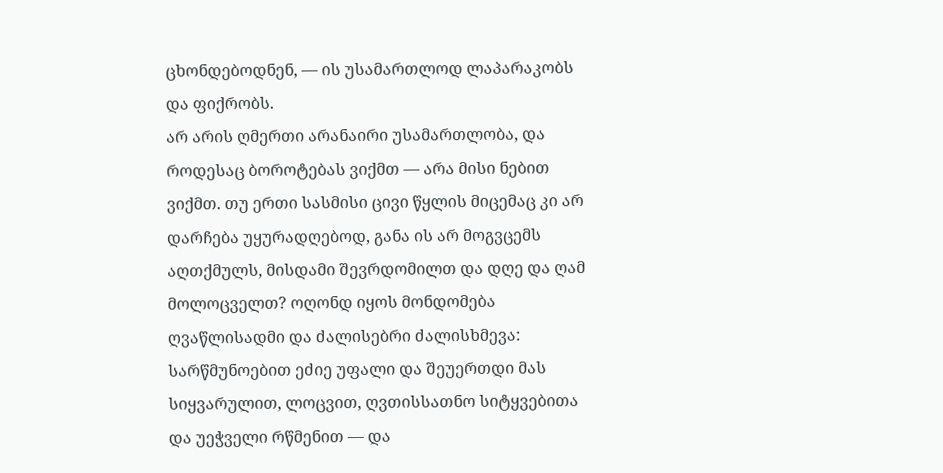ცხონდებოდნენ, — ის უსამართლოდ ლაპარაკობს და ფიქრობს.
არ არის ღმერთი არანაირი უსამართლობა, და როდესაც ბოროტებას ვიქმთ — არა მისი ნებით ვიქმთ. თუ ერთი სასმისი ცივი წყლის მიცემაც კი არ დარჩება უყურადღებოდ, განა ის არ მოგვცემს აღთქმულს, მისდამი შევრდომილთ და დღე და ღამ მოლოცველთ? ოღონდ იყოს მონდომება ღვაწლისადმი და ძალისებრი ძალისხმევა: სარწმუნოებით ეძიე უფალი და შეუერთდი მას სიყვარულით, ლოცვით, ღვთისსათნო სიტყვებითა და უეჭველი რწმენით — და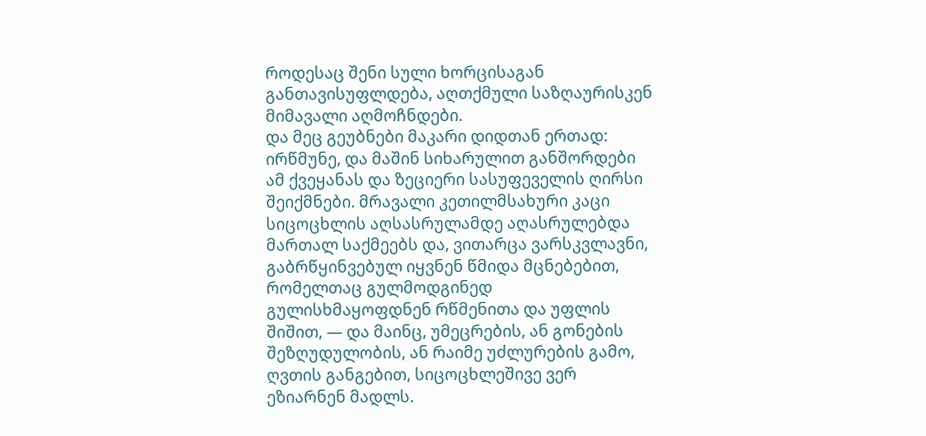როდესაც შენი სული ხორცისაგან განთავისუფლდება, აღთქმული საზღაურისკენ მიმავალი აღმოჩნდები.
და მეც გეუბნები მაკარი დიდთან ერთად: ირწმუნე, და მაშინ სიხარულით განშორდები ამ ქვეყანას და ზეციერი სასუფეველის ღირსი შეიქმნები. მრავალი კეთილმსახური კაცი სიცოცხლის აღსასრულამდე აღასრულებდა მართალ საქმეებს და, ვითარცა ვარსკვლავნი, გაბრწყინვებულ იყვნენ წმიდა მცნებებით, რომელთაც გულმოდგინედ გულისხმაყოფდნენ რწმენითა და უფლის შიშით, — და მაინც, უმეცრების, ან გონების შეზღუდულობის, ან რაიმე უძლურების გამო, ღვთის განგებით, სიცოცხლეშივე ვერ ეზიარნენ მადლს.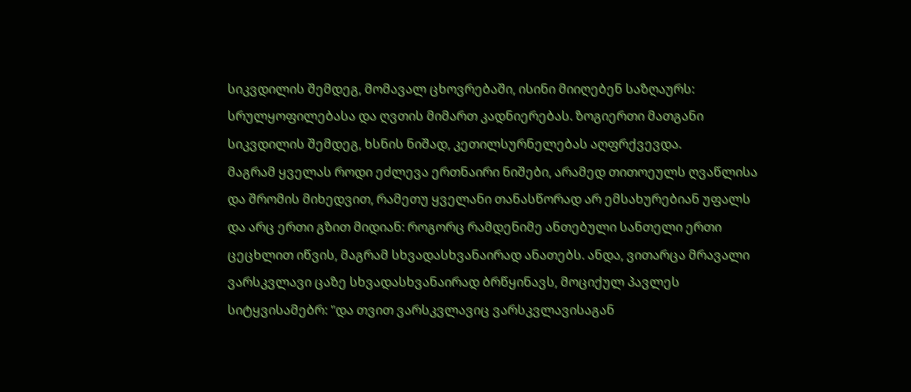სიკვდილის შემდეგ, მომავალ ცხოვრებაში, ისინი მიიღებენ საზღაურს: სრულყოფილებასა და ღვთის მიმართ კადნიერებას. ზოგიერთი მათგანი სიკვდილის შემდეგ, ხსნის ნიშად, კეთილსურნელებას აღფრქვევდა.
მაგრამ ყველას როდი ეძლევა ერთნაირი ნიშები, არამედ თითოეულს ღვაწლისა და შრომის მიხედვით, რამეთუ ყველანი თანასწორად არ ემსახურებიან უფალს და არც ერთი გზით მიდიან: როგორც რამდენიმე ანთებული სანთელი ერთი ცეცხლით იწვის, მაგრამ სხვადასხვანაირად ანათებს. ანდა, ვითარცა მრავალი ვარსკვლავი ცაზე სხვადასხვანაირად ბრწყინავს, მოციქულ პავლეს სიტყვისამებრ: "და თვით ვარსკვლავიც ვარსკვლავისაგან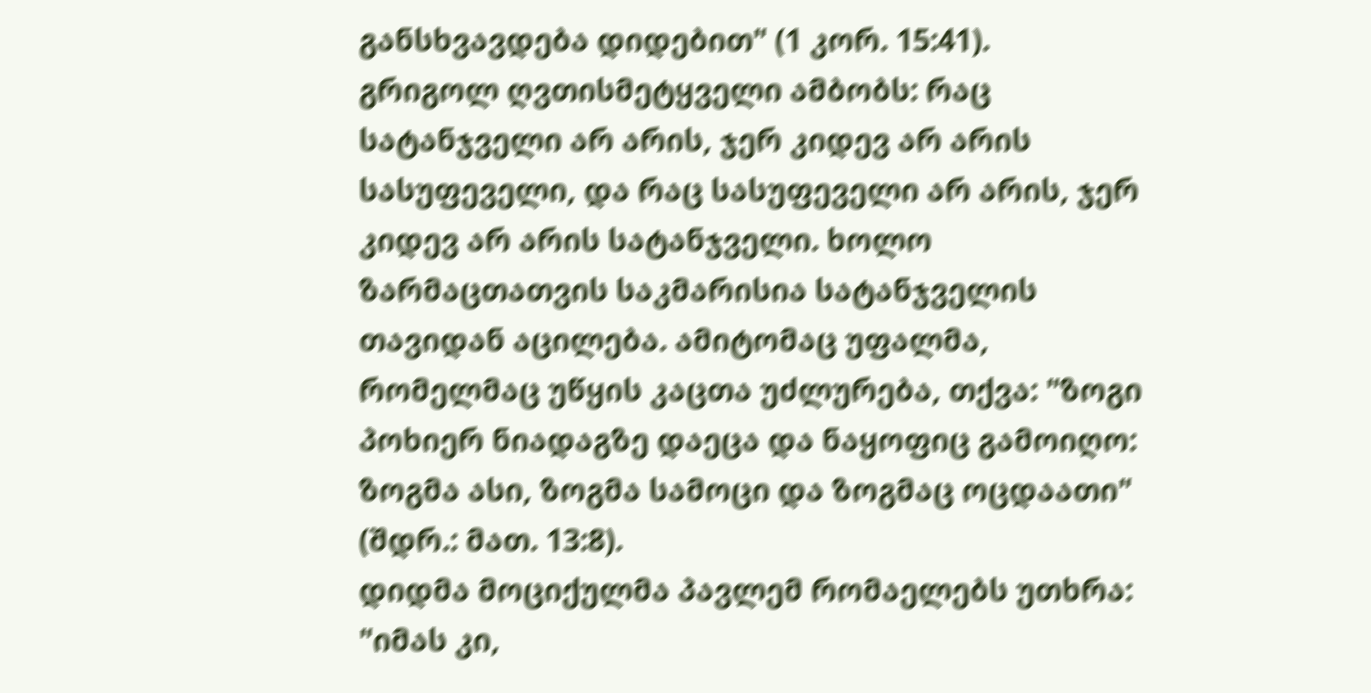განსხვავდება დიდებით" (1 კორ. 15:41).
გრიგოლ ღვთისმეტყველი ამბობს: რაც სატანჯველი არ არის, ჯერ კიდევ არ არის სასუფეველი, და რაც სასუფეველი არ არის, ჯერ კიდევ არ არის სატანჯველი. ხოლო ზარმაცთათვის საკმარისია სატანჯველის თავიდან აცილება. ამიტომაც უფალმა, რომელმაც უწყის კაცთა უძლურება, თქვა: "ზოგი პოხიერ ნიადაგზე დაეცა და ნაყოფიც გამოიღო: ზოგმა ასი, ზოგმა სამოცი და ზოგმაც ოცდაათი" (შდრ.: მათ. 13:8).
დიდმა მოციქულმა პავლემ რომაელებს უთხრა: "იმას კი,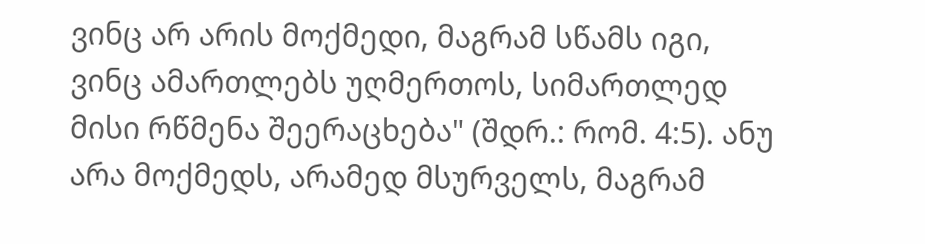ვინც არ არის მოქმედი, მაგრამ სწამს იგი, ვინც ამართლებს უღმერთოს, სიმართლედ მისი რწმენა შეერაცხება" (შდრ.: რომ. 4:5). ანუ არა მოქმედს, არამედ მსურველს, მაგრამ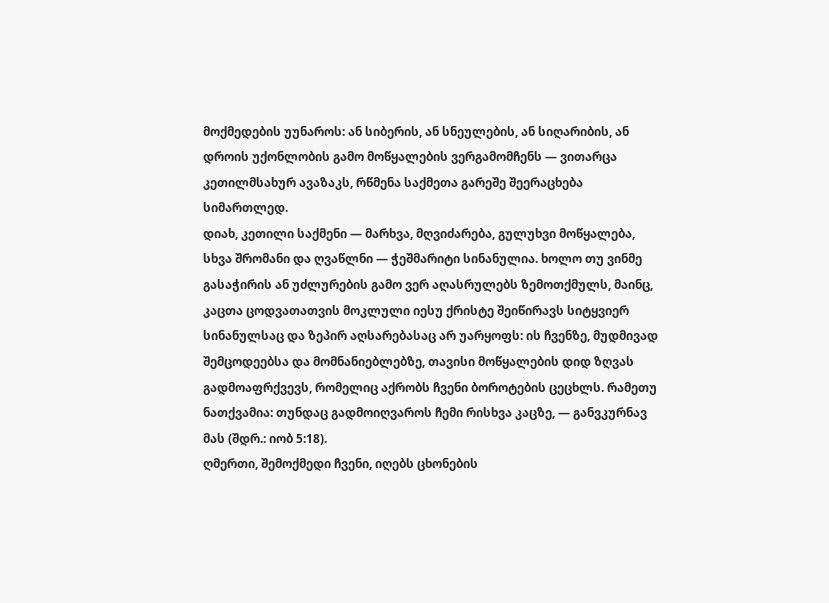მოქმედების უუნაროს: ან სიბერის, ან სნეულების, ან სიღარიბის, ან დროის უქონლობის გამო მოწყალების ვერგამომჩენს — ვითარცა კეთილმსახურ ავაზაკს, რწმენა საქმეთა გარეშე შეერაცხება სიმართლედ.
დიახ, კეთილი საქმენი — მარხვა, მღვიძარება, გულუხვი მოწყალება, სხვა შრომანი და ღვაწლნი — ჭეშმარიტი სინანულია. ხოლო თუ ვინმე გასაჭირის ან უძლურების გამო ვერ აღასრულებს ზემოთქმულს, მაინც, კაცთა ცოდვათათვის მოკლული იესუ ქრისტე შეიწირავს სიტყვიერ სინანულსაც და ზეპირ აღსარებასაც არ უარყოფს: ის ჩვენზე, მუდმივად შემცოდეებსა და მომნანიებლებზე, თავისი მოწყალების დიდ ზღვას გადმოაფრქვევს, რომელიც აქრობს ჩვენი ბოროტების ცეცხლს. რამეთუ ნათქვამია: თუნდაც გადმოიღვაროს ჩემი რისხვა კაცზე, — განვკურნავ მას (შდრ.: იობ 5:18).
ღმერთი, შემოქმედი ჩვენი, იღებს ცხონების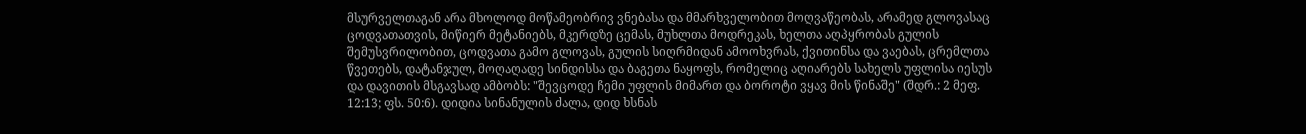მსურველთაგან არა მხოლოდ მოწამეობრივ ვნებასა და მმარხველობით მოღვაწეობას, არამედ გლოვასაც ცოდვათათვის, მიწიერ მეტანიებს, მკერდზე ცემას, მუხლთა მოდრეკას, ხელთა აღპყრობას გულის შემუსვრილობით, ცოდვათა გამო გლოვას, გულის სიღრმიდან ამოოხვრას, ქვითინსა და ვაებას, ცრემლთა წვეთებს, დატანჯულ, მოღაღადე სინდისსა და ბაგეთა ნაყოფს, რომელიც აღიარებს სახელს უფლისა იესუს და დავითის მსგავსად ამბობს: "შევცოდე ჩემი უფლის მიმართ და ბოროტი ვყავ მის წინაშე" (შდრ.: 2 მეფ. 12:13; ფს. 50:6). დიდია სინანულის ძალა, დიდ ხსნას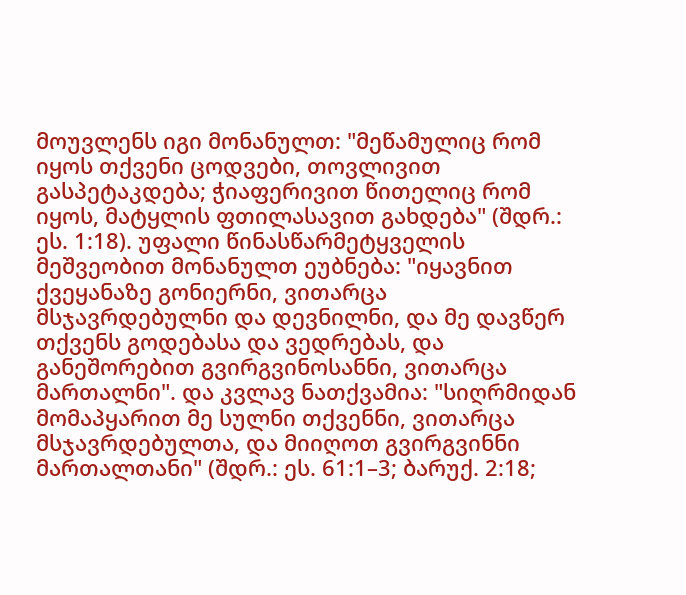მოუვლენს იგი მონანულთ: "მეწამულიც რომ იყოს თქვენი ცოდვები, თოვლივით გასპეტაკდება; ჭიაფერივით წითელიც რომ იყოს, მატყლის ფთილასავით გახდება" (შდრ.: ეს. 1:18). უფალი წინასწარმეტყველის მეშვეობით მონანულთ ეუბნება: "იყავნით ქვეყანაზე გონიერნი, ვითარცა მსჯავრდებულნი და დევნილნი, და მე დავწერ თქვენს გოდებასა და ვედრებას, და განეშორებით გვირგვინოსანნი, ვითარცა მართალნი". და კვლავ ნათქვამია: "სიღრმიდან მომაპყარით მე სულნი თქვენნი, ვითარცა მსჯავრდებულთა, და მიიღოთ გვირგვინნი მართალთანი" (შდრ.: ეს. 61:1–3; ბარუქ. 2:18;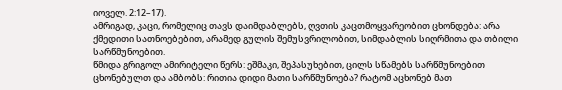იოველ. 2:12–17).
ამრიგად, კაცი, რომელიც თავს დაიმდაბლებს, ღვთის კაცთმოყვარეობით ცხონდება: არა ქმედითი სათნოებებით, არამედ გულის შემუსვრილობით, სიმდაბლის სიღრმითა და თბილი სარწმუნოებით.
წმიდა გრიგოლ ამირიტელი წერს: ეშმაკი, შეპასუხებით, ცილს სწამებს სარწმუნოებით ცხონებულთ და ამბობს: რითია დიდი მათი სარწმუნოება? რატომ აცხონებ მათ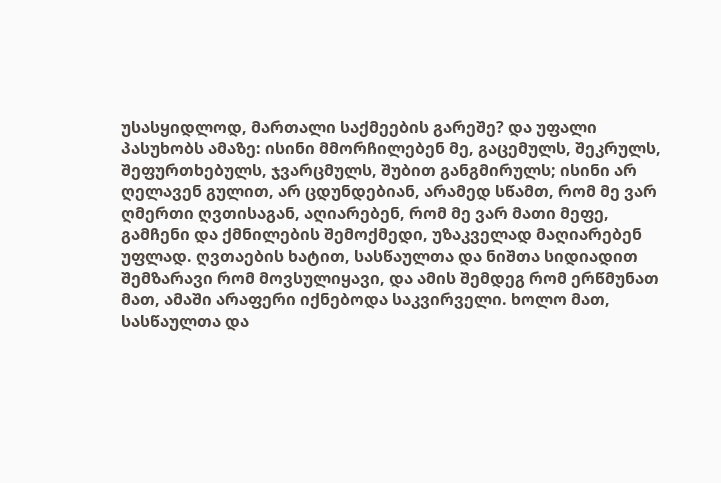უსასყიდლოდ, მართალი საქმეების გარეშე? და უფალი პასუხობს ამაზე: ისინი მმორჩილებენ მე, გაცემულს, შეკრულს, შეფურთხებულს, ჯვარცმულს, შუბით განგმირულს; ისინი არ ღელავენ გულით, არ ცდუნდებიან, არამედ სწამთ, რომ მე ვარ ღმერთი ღვთისაგან, აღიარებენ, რომ მე ვარ მათი მეფე, გამჩენი და ქმნილების შემოქმედი, უზაკველად მაღიარებენ უფლად. ღვთაების ხატით, სასწაულთა და ნიშთა სიდიადით შემზარავი რომ მოვსულიყავი, და ამის შემდეგ რომ ერწმუნათ მათ, ამაში არაფერი იქნებოდა საკვირველი. ხოლო მათ, სასწაულთა და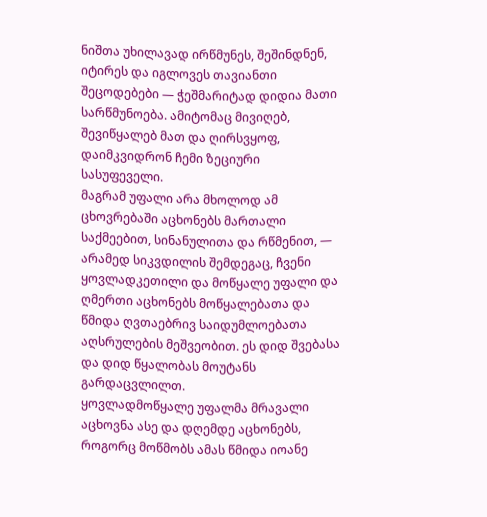ნიშთა უხილავად ირწმუნეს, შეშინდნენ, იტირეს და იგლოვეს თავიანთი შეცოდებები — ჭეშმარიტად დიდია მათი სარწმუნოება. ამიტომაც მივიღებ, შევიწყალებ მათ და ღირსვყოფ, დაიმკვიდრონ ჩემი ზეციური სასუფეველი.
მაგრამ უფალი არა მხოლოდ ამ ცხოვრებაში აცხონებს მართალი საქმეებით, სინანულითა და რწმენით, — არამედ სიკვდილის შემდეგაც, ჩვენი ყოვლადკეთილი და მოწყალე უფალი და ღმერთი აცხონებს მოწყალებათა და წმიდა ღვთაებრივ საიდუმლოებათა აღსრულების მეშვეობით. ეს დიდ შვებასა და დიდ წყალობას მოუტანს გარდაცვლილთ.
ყოვლადმოწყალე უფალმა მრავალი აცხოვნა ასე და დღემდე აცხონებს, როგორც მოწმობს ამას წმიდა იოანე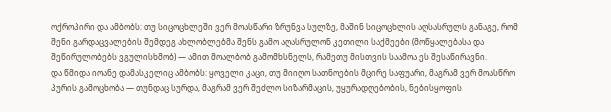ოქროპირი და ამბობს: თუ სიცოცხლეში ვერ მოასწარი ზრუნვა სულზე, მაშინ სიცოცხლის აღსასრულს განაგე, რომ შენი გარდაცვალების შემდეგ ახლობლებმა შენს გამო აღასრულონ კეთილი საქმეები (მოწყალებასა და შეწირულობებს ვგულისხმობ) — ამით მოალბობ გამომხსნელს, რამეთუ მისთვის საამოა ეს შესაწირავნი.
და წმიდა იოანე დამასკელიც ამბობს: ყოველი კაცი, თუ მიიღო სათნოების მცირე საფუარი, მაგრამ ვერ მოასწრო პურის გამოცხობა — თუნდაც სურდა, მაგრამ ვერ შეძლო სიზარმაცის, უყურადღებობის, ნებისყოფის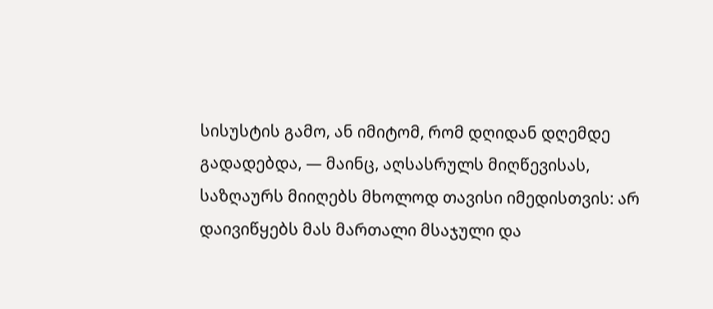სისუსტის გამო, ან იმიტომ, რომ დღიდან დღემდე გადადებდა, — მაინც, აღსასრულს მიღწევისას, საზღაურს მიიღებს მხოლოდ თავისი იმედისთვის: არ დაივიწყებს მას მართალი მსაჯული და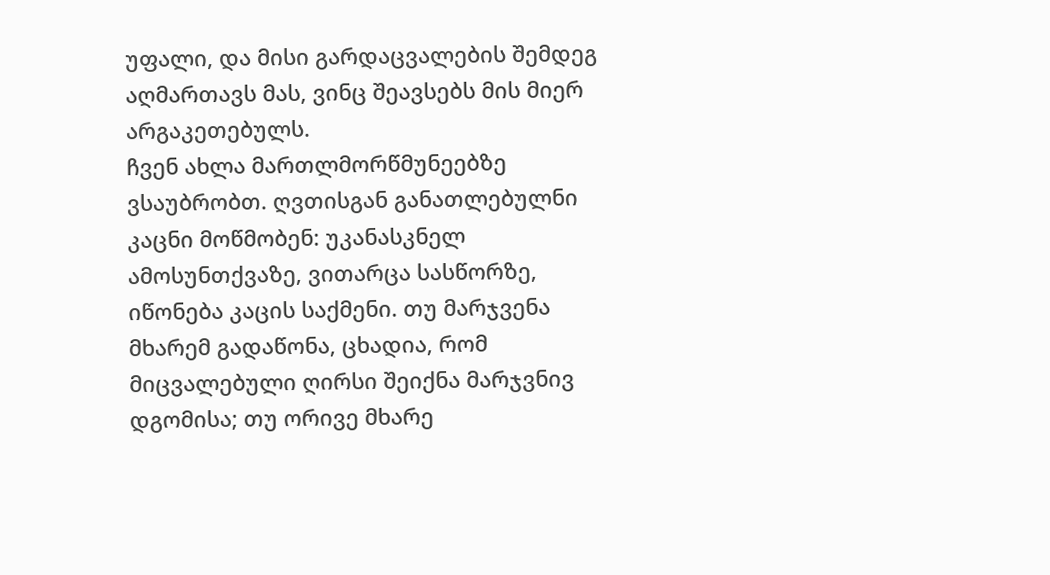უფალი, და მისი გარდაცვალების შემდეგ აღმართავს მას, ვინც შეავსებს მის მიერ არგაკეთებულს.
ჩვენ ახლა მართლმორწმუნეებზე ვსაუბრობთ. ღვთისგან განათლებულნი კაცნი მოწმობენ: უკანასკნელ ამოსუნთქვაზე, ვითარცა სასწორზე, იწონება კაცის საქმენი. თუ მარჯვენა მხარემ გადაწონა, ცხადია, რომ მიცვალებული ღირსი შეიქნა მარჯვნივ დგომისა; თუ ორივე მხარე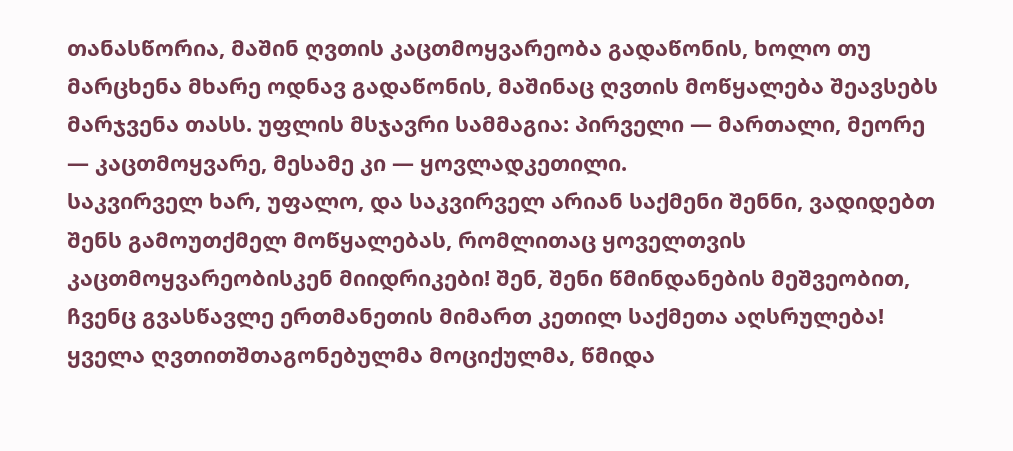თანასწორია, მაშინ ღვთის კაცთმოყვარეობა გადაწონის, ხოლო თუ მარცხენა მხარე ოდნავ გადაწონის, მაშინაც ღვთის მოწყალება შეავსებს მარჯვენა თასს. უფლის მსჯავრი სამმაგია: პირველი — მართალი, მეორე — კაცთმოყვარე, მესამე კი — ყოვლადკეთილი.
საკვირველ ხარ, უფალო, და საკვირველ არიან საქმენი შენნი, ვადიდებთ შენს გამოუთქმელ მოწყალებას, რომლითაც ყოველთვის კაცთმოყვარეობისკენ მიიდრიკები! შენ, შენი წმინდანების მეშვეობით, ჩვენც გვასწავლე ერთმანეთის მიმართ კეთილ საქმეთა აღსრულება! ყველა ღვთითშთაგონებულმა მოციქულმა, წმიდა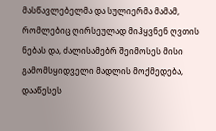მასწავლებელმა და სულიერმა მამამ, რომლებიც ღირსეულად მიჰყვნენ ღვთის ნებას და, ძალისამებრ შეიმოსეს მისი გამომსყიდველი მადლის მოქმედება, დააწესეს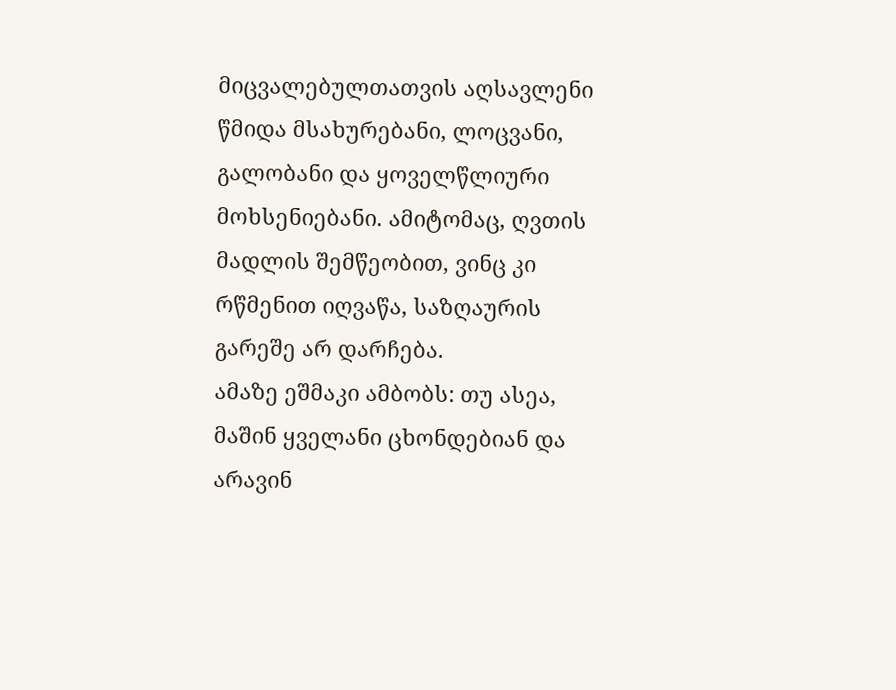მიცვალებულთათვის აღსავლენი წმიდა მსახურებანი, ლოცვანი, გალობანი და ყოველწლიური მოხსენიებანი. ამიტომაც, ღვთის მადლის შემწეობით, ვინც კი რწმენით იღვაწა, საზღაურის გარეშე არ დარჩება.
ამაზე ეშმაკი ამბობს: თუ ასეა, მაშინ ყველანი ცხონდებიან და არავინ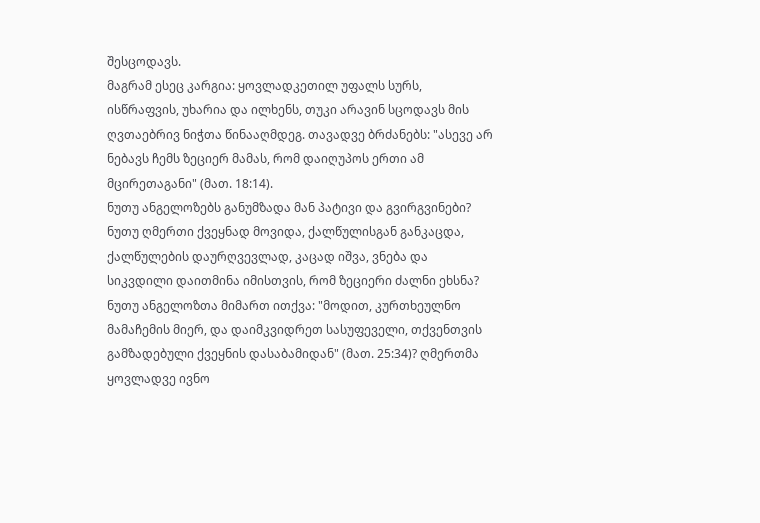შესცოდავს.
მაგრამ ესეც კარგია: ყოვლადკეთილ უფალს სურს, ისწრაფვის, უხარია და ილხენს, თუკი არავინ სცოდავს მის ღვთაებრივ ნიჭთა წინააღმდეგ. თავადვე ბრძანებს: "ასევე არ ნებავს ჩემს ზეციერ მამას, რომ დაიღუპოს ერთი ამ მცირეთაგანი" (მათ. 18:14).
ნუთუ ანგელოზებს განუმზადა მან პატივი და გვირგვინები? ნუთუ ღმერთი ქვეყნად მოვიდა, ქალწულისგან განკაცდა, ქალწულების დაურღვევლად, კაცად იშვა, ვნება და სიკვდილი დაითმინა იმისთვის, რომ ზეციერი ძალნი ეხსნა? ნუთუ ანგელოზთა მიმართ ითქვა: "მოდით, კურთხეულნო მამაჩემის მიერ, და დაიმკვიდრეთ სასუფეველი, თქვენთვის გამზადებული ქვეყნის დასაბამიდან" (მათ. 25:34)? ღმერთმა ყოვლადვე ივნო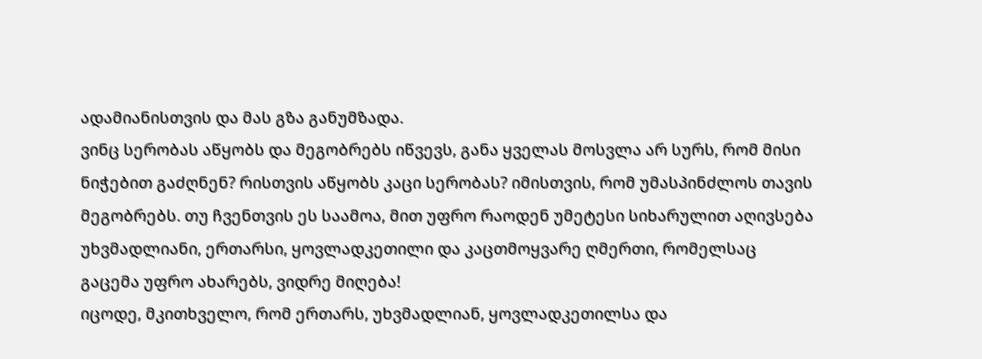ადამიანისთვის და მას გზა განუმზადა.
ვინც სერობას აწყობს და მეგობრებს იწვევს, განა ყველას მოსვლა არ სურს, რომ მისი ნიჭებით გაძღნენ? რისთვის აწყობს კაცი სერობას? იმისთვის, რომ უმასპინძლოს თავის მეგობრებს. თუ ჩვენთვის ეს საამოა, მით უფრო რაოდენ უმეტესი სიხარულით აღივსება უხვმადლიანი, ერთარსი, ყოვლადკეთილი და კაცთმოყვარე ღმერთი, რომელსაც გაცემა უფრო ახარებს, ვიდრე მიღება!
იცოდე, მკითხველო, რომ ერთარს, უხვმადლიან, ყოვლადკეთილსა და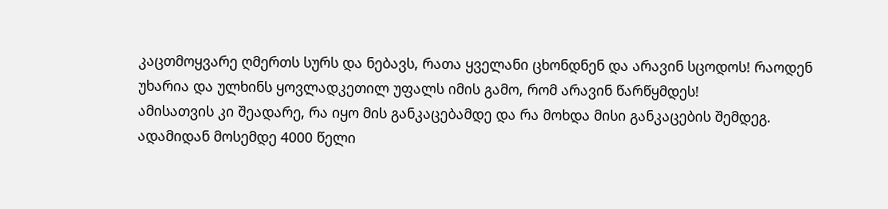კაცთმოყვარე ღმერთს სურს და ნებავს, რათა ყველანი ცხონდნენ და არავინ სცოდოს! რაოდენ უხარია და ულხინს ყოვლადკეთილ უფალს იმის გამო, რომ არავინ წარწყმდეს!
ამისათვის კი შეადარე, რა იყო მის განკაცებამდე და რა მოხდა მისი განკაცების შემდეგ.
ადამიდან მოსემდე 4000 წელი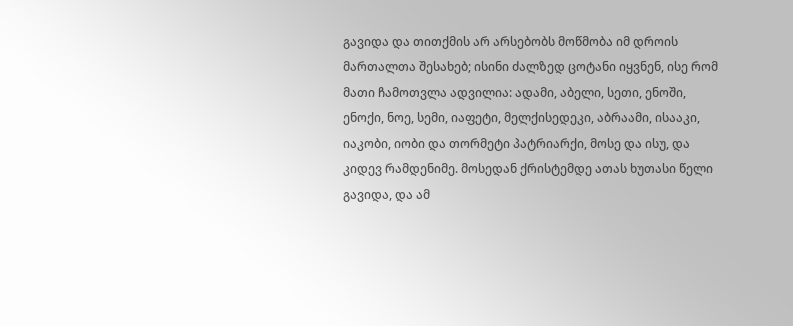გავიდა და თითქმის არ არსებობს მოწმობა იმ დროის მართალთა შესახებ; ისინი ძალზედ ცოტანი იყვნენ, ისე რომ მათი ჩამოთვლა ადვილია: ადამი, აბელი, სეთი, ენოში, ენოქი, ნოე, სემი, იაფეტი, მელქისედეკი, აბრაამი, ისააკი, იაკობი, იობი და თორმეტი პატრიარქი, მოსე და ისუ, და კიდევ რამდენიმე. მოსედან ქრისტემდე ათას ხუთასი წელი გავიდა, და ამ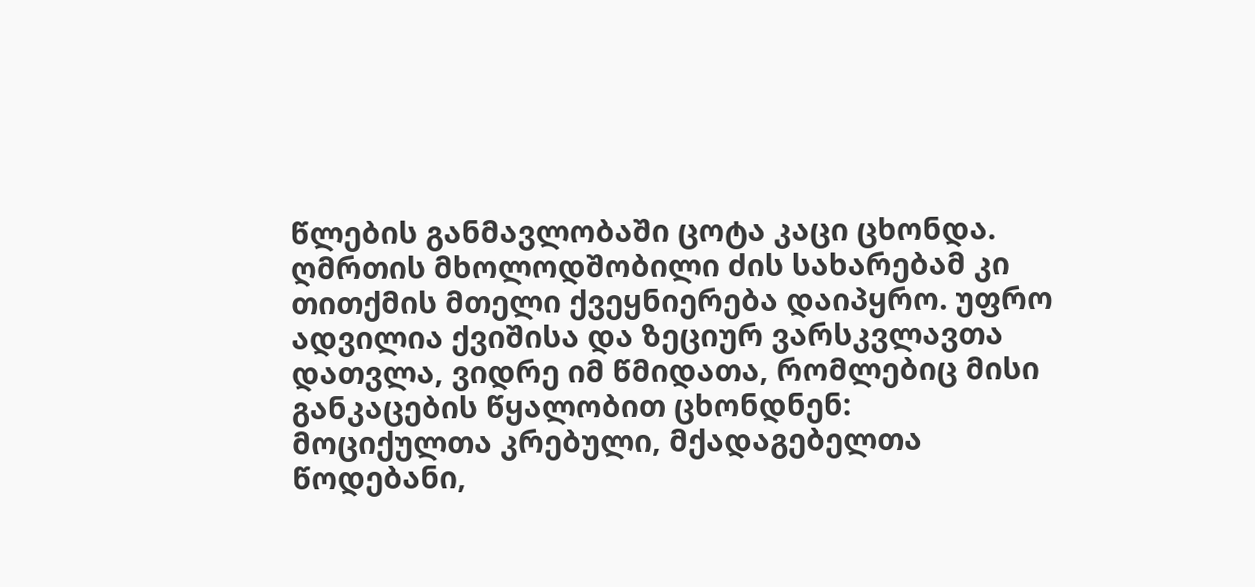წლების განმავლობაში ცოტა კაცი ცხონდა.
ღმრთის მხოლოდშობილი ძის სახარებამ კი თითქმის მთელი ქვეყნიერება დაიპყრო. უფრო ადვილია ქვიშისა და ზეციურ ვარსკვლავთა დათვლა, ვიდრე იმ წმიდათა, რომლებიც მისი განკაცების წყალობით ცხონდნენ: მოციქულთა კრებული, მქადაგებელთა წოდებანი,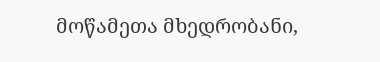მოწამეთა მხედრობანი,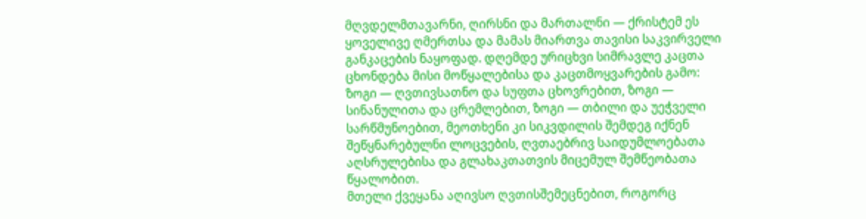მღვდელმთავარნი, ღირსნი და მართალნი — ქრისტემ ეს ყოველივე ღმერთსა და მამას მიართვა თავისი საკვირველი განკაცების ნაყოფად. დღემდე ურიცხვი სიმრავლე კაცთა ცხონდება მისი მოწყალებისა და კაცთმოყვარების გამო: ზოგი — ღვთივსათნო და სუფთა ცხოვრებით, ზოგი — სინანულითა და ცრემლებით, ზოგი — თბილი და უეჭველი სარწმუნოებით, მეოთხენი კი სიკვდილის შემდეგ იქნენ შეწყნარებულნი ლოცვების, ღვთაებრივ საიდუმლოებათა აღსრულებისა და გლახაკთათვის მიცემულ შემწეობათა წყალობით.
მთელი ქვეყანა აღივსო ღვთისშემეცნებით, როგორც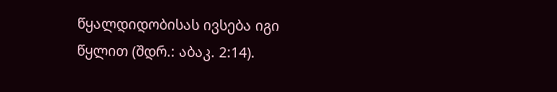წყალდიდობისას ივსება იგი წყლით (შდრ.: აბაკ. 2:14).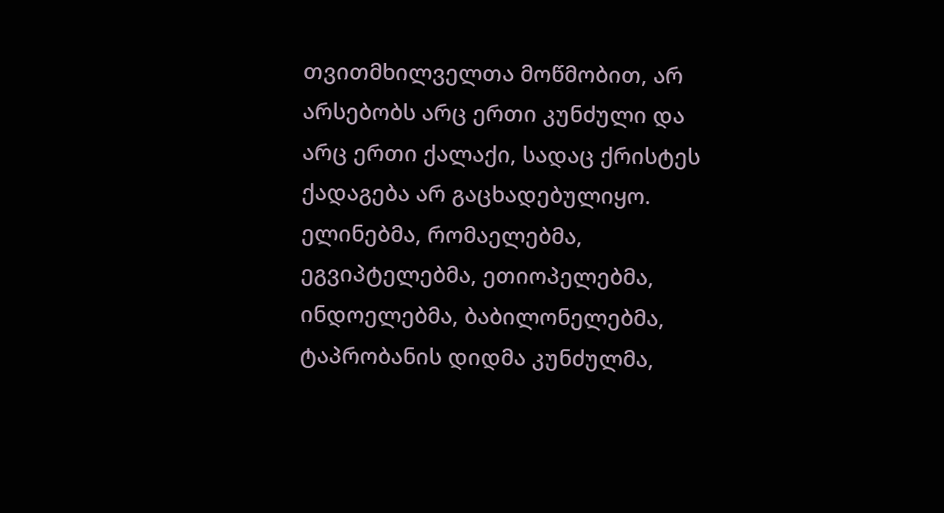თვითმხილველთა მოწმობით, არ არსებობს არც ერთი კუნძული და არც ერთი ქალაქი, სადაც ქრისტეს ქადაგება არ გაცხადებულიყო. ელინებმა, რომაელებმა, ეგვიპტელებმა, ეთიოპელებმა, ინდოელებმა, ბაბილონელებმა, ტაპრობანის დიდმა კუნძულმა,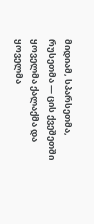მიდიამ, სპარსეთმა, რუსეთმა — ცის ქვეშეთში ყოველმა ქალაქმა და ყოველმა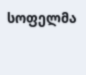სოფელმა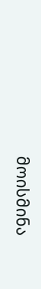მოისმინა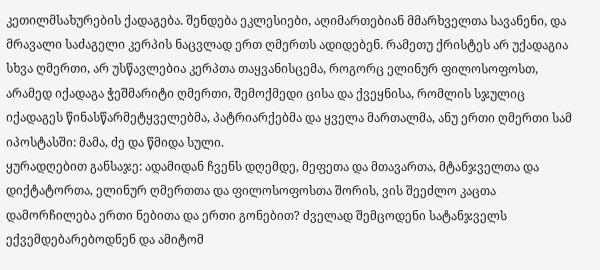კეთილმსახურების ქადაგება. შენდება ეკლესიები, აღიმართებიან მმარხველთა სავანენი, და მრავალი საძაგელი კერპის ნაცვლად ერთ ღმერთს ადიდებენ. რამეთუ ქრისტეს არ უქადაგია სხვა ღმერთი, არ უსწავლებია კერპთა თაყვანისცემა, როგორც ელინურ ფილოსოფოსთ, არამედ იქადაგა ჭეშმარიტი ღმერთი, შემოქმედი ცისა და ქვეყნისა, რომლის სჯულიც იქადაგეს წინასწარმეტყველებმა, პატრიარქებმა და ყველა მართალმა, ანუ ერთი ღმერთი სამ იპოსტასში: მამა, ძე და წმიდა სული.
ყურადღებით განსაჯე: ადამიდან ჩვენს დღემდე, მეფეთა და მთავართა, მტანჯველთა და დიქტატორთა, ელინურ ღმერთთა და ფილოსოფოსთა შორის, ვის შეეძლო კაცთა დამორჩილება ერთი ნებითა და ერთი გონებით? ძველად შემცოდენი სატანჯველს ექვემდებარებოდნენ და ამიტომ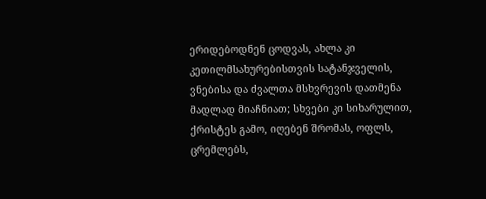ერიდებოდნენ ცოდვას, ახლა კი კეთილმსახურებისთვის სატანჯველის, ვნებისა და ძვალთა მსხვრევის დათმენა მადლად მიაჩნიათ; სხვები კი სიხარულით, ქრისტეს გამო, იღებენ შრომას, ოფლს, ცრემლებს,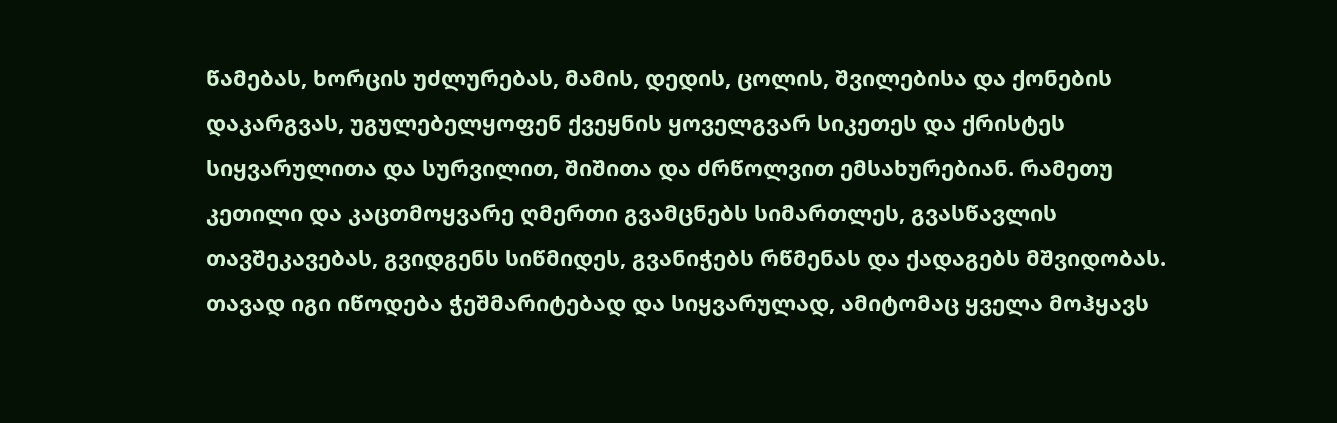წამებას, ხორცის უძლურებას, მამის, დედის, ცოლის, შვილებისა და ქონების დაკარგვას, უგულებელყოფენ ქვეყნის ყოველგვარ სიკეთეს და ქრისტეს სიყვარულითა და სურვილით, შიშითა და ძრწოლვით ემსახურებიან. რამეთუ კეთილი და კაცთმოყვარე ღმერთი გვამცნებს სიმართლეს, გვასწავლის თავშეკავებას, გვიდგენს სიწმიდეს, გვანიჭებს რწმენას და ქადაგებს მშვიდობას. თავად იგი იწოდება ჭეშმარიტებად და სიყვარულად, ამიტომაც ყველა მოჰყავს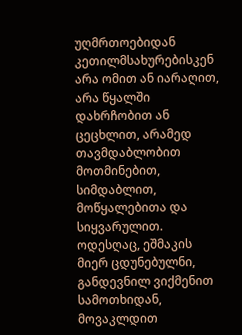უღმრთოებიდან კეთილმსახურებისკენ არა ომით ან იარაღით, არა წყალში დახრჩობით ან ცეცხლით, არამედ თავმდაბლობით მოთმინებით, სიმდაბლით, მოწყალებითა და სიყვარულით.
ოდესღაც, ეშმაკის მიერ ცდუნებულნი, განდევნილ ვიქმენით სამოთხიდან, მოვაკლდით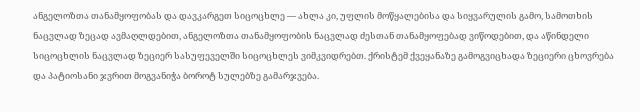ანგელოზთა თანამყოფობას და დავკარგეთ სიცოცხლე — ახლა კი, უფლის მოწყალებისა და სიყვარულის გამო, სამოთხის ნაცვლად ზეცად ავმაღლდებით, ანგელოზთა თანამყოფობის ნაცვლად ძესთან თანამყოფებად ვიწოდებით, და აწინდელი სიცოცხლის ნაცვლად ზეციერ სასუფეველში სიცოცხლეს ვიმკვიდრებთ. ქრისტემ ქვეყანაზე გამოგვიცხადა ზეციერი ცხოვრება და პატიოსანი ჯვრით მოგვანიჭა ბოროტ სულებზე გამარჯვება.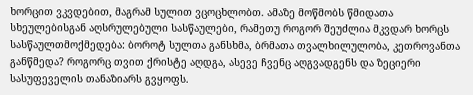ხორცით ვკვდებით, მაგრამ სულით ვცოცხლობთ. ამაზე მოწმობს წმიდათა სხეულებისგან აღსრულებული სასწაულები, რამეთუ როგორ შეუძლია მკვდარ ხორცს სასწაულთმოქმედება: ბოროტ სულთა განსხმა, ბრმათა თვალხილულობა, კეთროვანთა განწმედა? როგორც თვით ქრისტე აღდგა, ასევე ჩვენც აღგვადგენს და ზეციერი სასუფეველის თანაზიარს გვყოფს.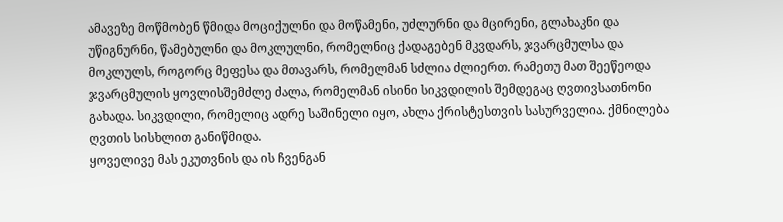ამავეზე მოწმობენ წმიდა მოციქულნი და მოწამენი, უძლურნი და მცირენი, გლახაკნი და უწიგნურნი, წამებულნი და მოკლულნი, რომელნიც ქადაგებენ მკვდარს, ჯვარცმულსა და მოკლულს, როგორც მეფესა და მთავარს, რომელმან სძლია ძლიერთ. რამეთუ მათ შეეწეოდა ჯვარცმულის ყოვლისშემძლე ძალა, რომელმან ისინი სიკვდილის შემდეგაც ღვთივსათნონი გახადა. სიკვდილი, რომელიც ადრე საშინელი იყო, ახლა ქრისტესთვის სასურველია. ქმნილება ღვთის სისხლით განიწმიდა.
ყოველივე მას ეკუთვნის და ის ჩვენგან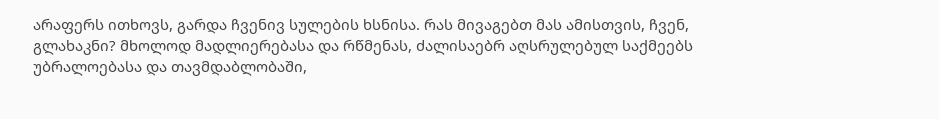არაფერს ითხოვს, გარდა ჩვენივ სულების ხსნისა. რას მივაგებთ მას ამისთვის, ჩვენ, გლახაკნი? მხოლოდ მადლიერებასა და რწმენას, ძალისაებრ აღსრულებულ საქმეებს უბრალოებასა და თავმდაბლობაში,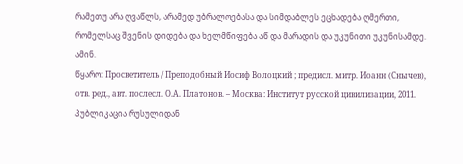რამეთუ არა ღვაწლს, არამედ უბრალოებასა და სიმდაბლეს ეცხადება ღმერთი, რომელსაც შვენის დიდება და ხელმწიფება აწ და მარადის და უკუნითი უკუნისამდე. ამინ.
წყარო: Просветитель / Преподобный Иосиф Волоцкий ; предисл. митр. Иоанн (Снычев), отв. ред., авт. послесл. О.А. Платонов. – Москва: Институт русской цивилизации, 2011.
პუბლიკაცია რუსულიდან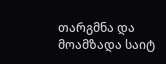თარგმნა და მოამზადა საიტ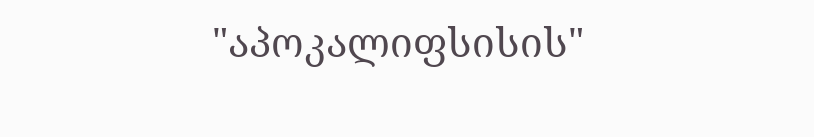"აპოკალიფსისის"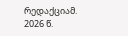რედაქციამ. 2026 წ.